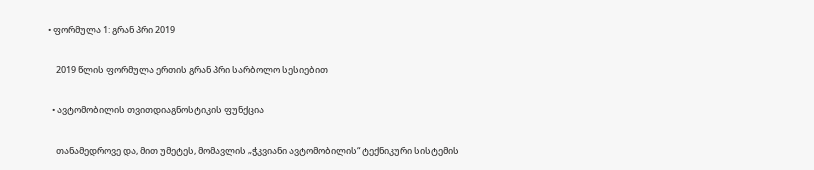• ფორმულა 1: გრან პრი 2019

    2019 წლის ფორმულა ერთის გრან პრი სარბოლო სესიებით

  • ავტომობილის თვითდიაგნოსტიკის ფუნქცია

    თანამედროვე და, მით უმეტეს, მომავლის „ჭკვიანი ავტომობილის“ ტექნიკური სისტემის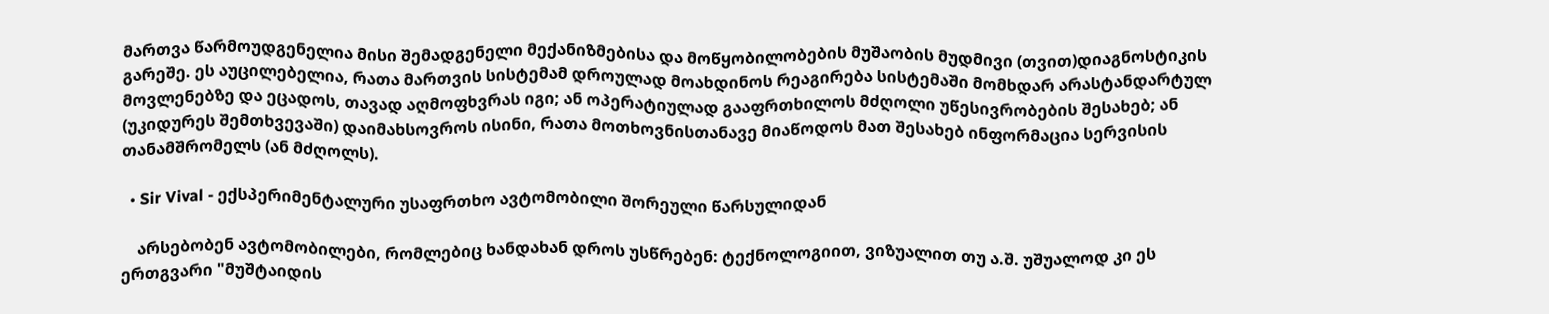მართვა წარმოუდგენელია მისი შემადგენელი მექანიზმებისა და მოწყობილობების მუშაობის მუდმივი (თვით)დიაგნოსტიკის გარეშე. ეს აუცილებელია, რათა მართვის სისტემამ დროულად მოახდინოს რეაგირება სისტემაში მომხდარ არასტანდარტულ მოვლენებზე და ეცადოს, თავად აღმოფხვრას იგი; ან ოპერატიულად გააფრთხილოს მძღოლი უწესივრობების შესახებ; ან (უკიდურეს შემთხვევაში) დაიმახსოვროს ისინი, რათა მოთხოვნისთანავე მიაწოდოს მათ შესახებ ინფორმაცია სერვისის თანამშრომელს (ან მძღოლს).

  • Sir Vival - ექსპერიმენტალური უსაფრთხო ავტომობილი შორეული წარსულიდან

    არსებობენ ავტომობილები, რომლებიც ხანდახან დროს უსწრებენ: ტექნოლოგიით, ვიზუალით თუ ა.შ. უშუალოდ კი ეს ერთგვარი "მუშტაიდის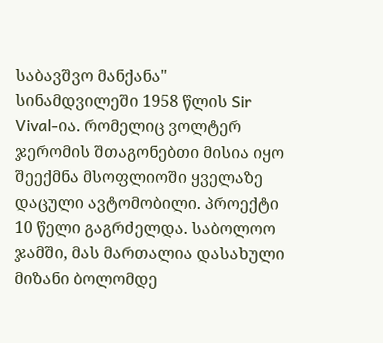საბავშვო მანქანა" სინამდვილეში 1958 წლის Sir Vival-ია. რომელიც ვოლტერ ჯერომის შთაგონებთი მისია იყო შეექმნა მსოფლიოში ყველაზე დაცული ავტომობილი. პროექტი 10 წელი გაგრძელდა. საბოლოო ჯამში, მას მართალია დასახული მიზანი ბოლომდე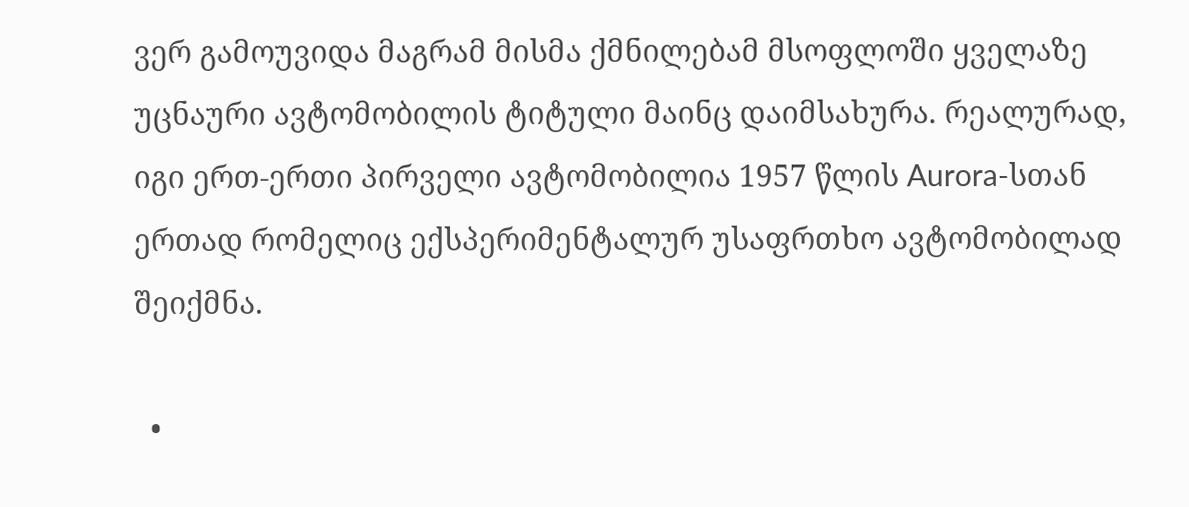ვერ გამოუვიდა მაგრამ მისმა ქმნილებამ მსოფლოში ყველაზე უცნაური ავტომობილის ტიტული მაინც დაიმსახურა. რეალურად, იგი ერთ-ერთი პირველი ავტომობილია 1957 წლის Aurora-სთან ერთად რომელიც ექსპერიმენტალურ უსაფრთხო ავტომობილად შეიქმნა.

  •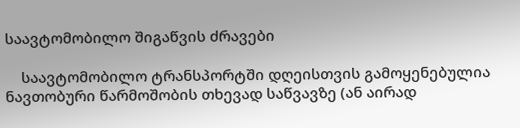საავტომობილო შიგაწვის ძრავები

    საავტომობილო ტრანსპორტში დღეისთვის გამოყენებულია ნავთობური წარმოშობის თხევად საწვავზე (ან აირად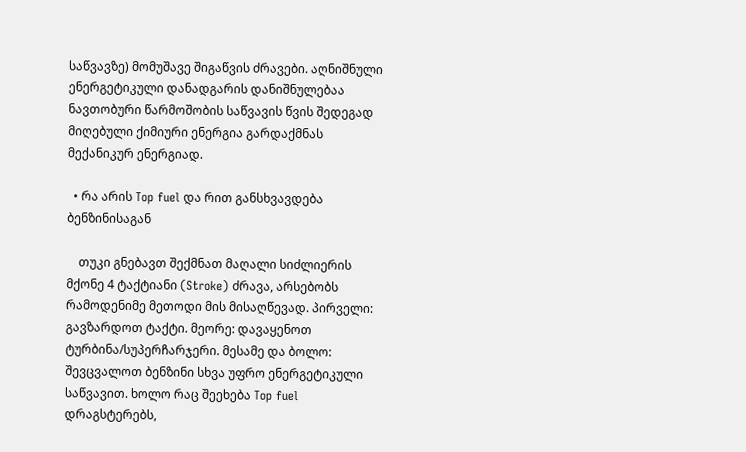საწვავზე) მომუშავე შიგაწვის ძრავები. აღნიშნული ენერგეტიკული დანადგარის დანიშნულებაა ნავთობური წარმოშობის საწვავის წვის შედეგად მიღებული ქიმიური ენერგია გარდაქმნას მექანიკურ ენერგიად.

  • რა არის Top fuel და რით განსხვავდება ბენზინისაგან

    თუკი გნებავთ შექმნათ მაღალი სიძლიერის მქონე 4 ტაქტიანი (Stroke) ძრავა, არსებობს რამოდენიმე მეთოდი მის მისაღწევად. პირველი: გავზარდოთ ტაქტი. მეორე: დავაყენოთ ტურბინა/სუპერჩარჯერი. მესამე და ბოლო: შევცვალოთ ბენზინი სხვა უფრო ენერგეტიკული საწვავით. ხოლო რაც შეეხება Top fuel დრაგსტერებს,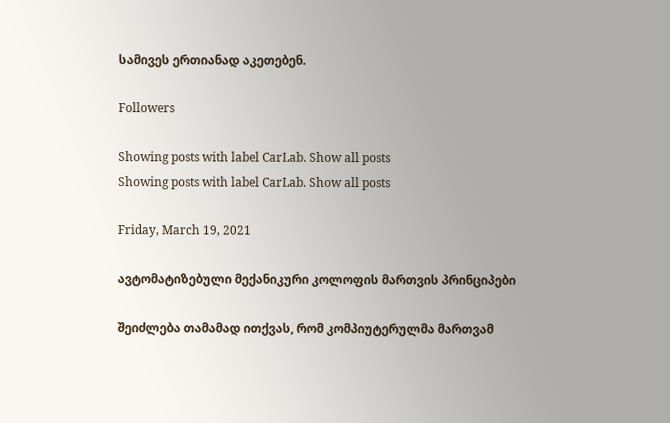სამივეს ერთიანად აკეთებენ.

Followers

Showing posts with label CarLab. Show all posts
Showing posts with label CarLab. Show all posts

Friday, March 19, 2021

ავტომატიზებული მექანიკური კოლოფის მართვის პრინციპები

შეიძლება თამამად ითქვას, რომ კომპიუტერულმა მართვამ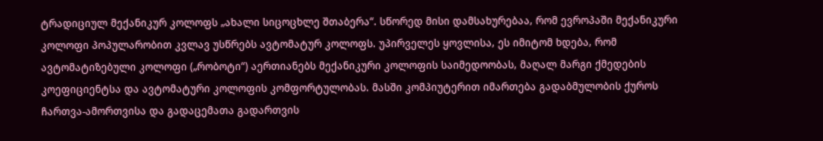ტრადიციულ მექანიკურ კოლოფს „ახალი სიცოცხლე შთაბერა“. სწორედ მისი დამსახურებაა, რომ ევროპაში მექანიკური კოლოფი პოპულარობით კვლავ უსწრებს ავტომატურ კოლოფს. უპირველეს ყოვლისა, ეს იმიტომ ხდება, რომ ავტომატიზებული კოლოფი („რობოტი“) აერთიანებს მექანიკური კოლოფის საიმედოობას, მაღალ მარგი ქმედების კოეფიციენტსა და ავტომატური კოლოფის კომფორტულობას. მასში კომპიუტერით იმართება გადაბმულობის ქუროს ჩართვა-ამორთვისა და გადაცემათა გადართვის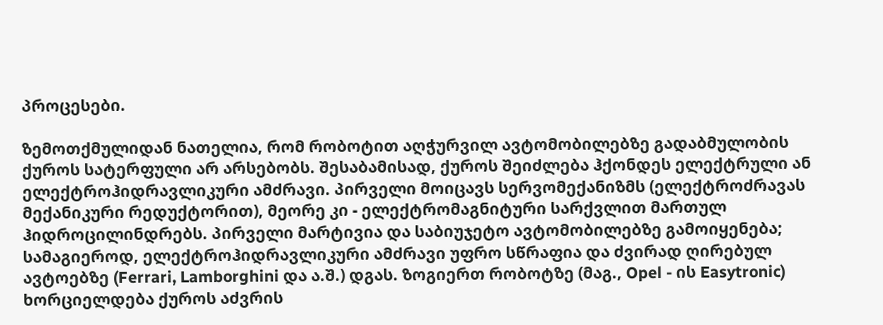პროცესები.

ზემოთქმულიდან ნათელია, რომ რობოტით აღჭურვილ ავტომობილებზე გადაბმულობის ქუროს სატერფული არ არსებობს. შესაბამისად, ქუროს შეიძლება ჰქონდეს ელექტრული ან ელექტროჰიდრავლიკური ამძრავი. პირველი მოიცავს სერვომექანიზმს (ელექტროძრავას მექანიკური რედუქტორით), მეორე კი - ელექტრომაგნიტური სარქვლით მართულ ჰიდროცილინდრებს. პირველი მარტივია და საბიუჯეტო ავტომობილებზე გამოიყენება; სამაგიეროდ, ელექტროჰიდრავლიკური ამძრავი უფრო სწრაფია და ძვირად ღირებულ ავტოებზე (Ferrari, Lamborghini და ა.შ.) დგას. ზოგიერთ რობოტზე (მაგ., Opel - ის Easytronic) ხორციელდება ქუროს აძვრის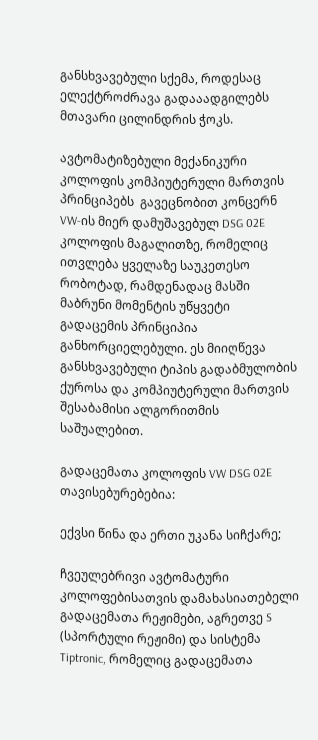განსხვავებული სქემა, როდესაც ელექტროძრავა გადააადგილებს მთავარი ცილინდრის ჭოკს.

ავტომატიზებული მექანიკური კოლოფის კომპიუტერული მართვის პრინციპებს  გავეცნობით კონცერნ VW-ის მიერ დამუშავებულ DSG 02E კოლოფის მაგალითზე, რომელიც ითვლება ყველაზე საუკეთესო რობოტად, რამდენადაც მასში მაბრუნი მომენტის უწყვეტი გადაცემის პრინციპია განხორციელებული. ეს მიიღწევა განსხვავებული ტიპის გადაბმულობის ქუროსა და კომპიუტერული მართვის შესაბამისი ალგორითმის საშუალებით.

გადაცემათა კოლოფის VW DSG 02E თავისებურებებია:

ექვსი წინა და ერთი უკანა სიჩქარე;

ჩვეულებრივი ავტომატური კოლოფებისათვის დამახასიათებელი გადაცემათა რეჟიმები, აგრეთვე S (სპორტული რეჟიმი) და სისტემა Tiptronic, რომელიც გადაცემათა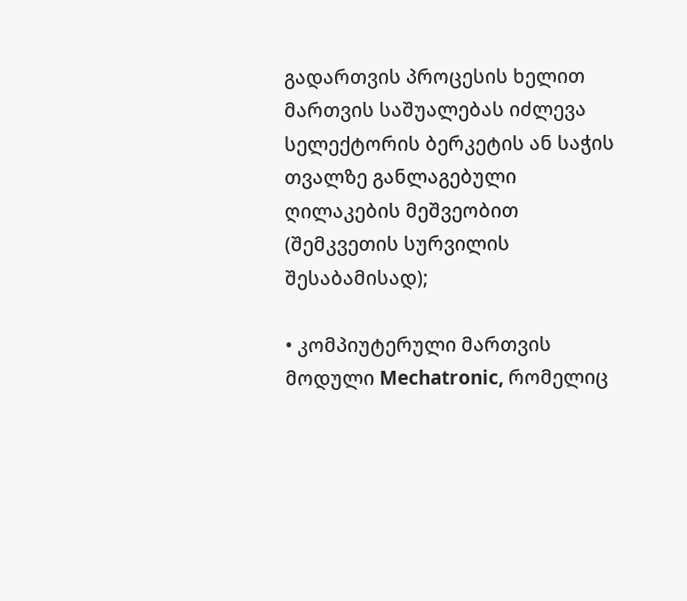გადართვის პროცესის ხელით მართვის საშუალებას იძლევა სელექტორის ბერკეტის ან საჭის თვალზე განლაგებული ღილაკების მეშვეობით (შემკვეთის სურვილის შესაბამისად);

• კომპიუტერული მართვის მოდული Mechatronic, რომელიც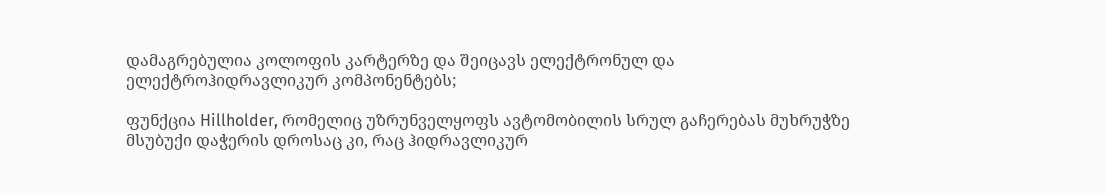დამაგრებულია კოლოფის კარტერზე და შეიცავს ელექტრონულ და ელექტროჰიდრავლიკურ კომპონენტებს;

ფუნქცია Hillholder, რომელიც უზრუნველყოფს ავტომობილის სრულ გაჩერებას მუხრუჭზე მსუბუქი დაჭერის დროსაც კი, რაც ჰიდრავლიკურ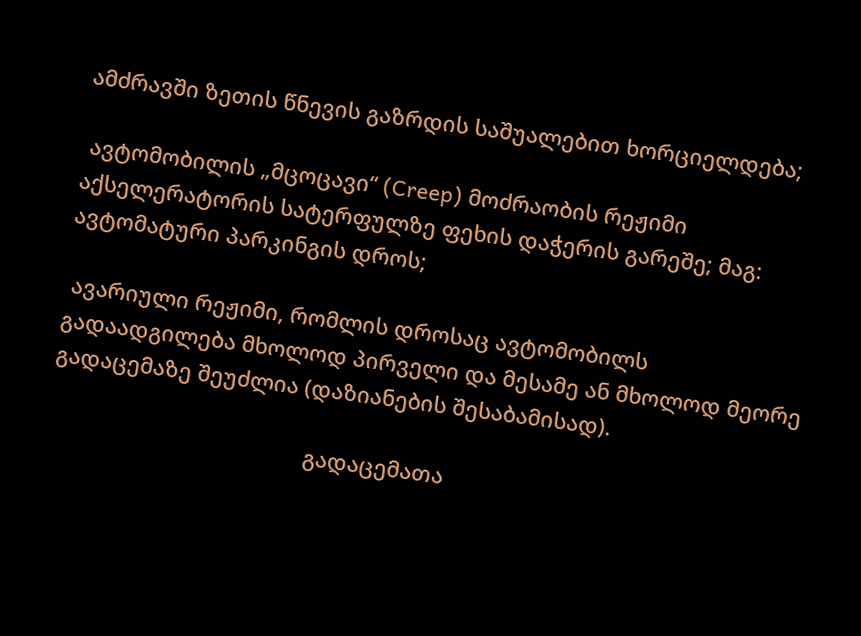ამძრავში ზეთის წნევის გაზრდის საშუალებით ხორციელდება;

 ავტომობილის „მცოცავი“ (Creep) მოძრაობის რეჟიმი აქსელერატორის სატერფულზე ფეხის დაჭერის გარეშე; მაგ: ავტომატური პარკინგის დროს;

 ავარიული რეჟიმი, რომლის დროსაც ავტომობილს გადაადგილება მხოლოდ პირველი და მესამე ან მხოლოდ მეორე გადაცემაზე შეუძლია (დაზიანების შესაბამისად).

                                           გადაცემათა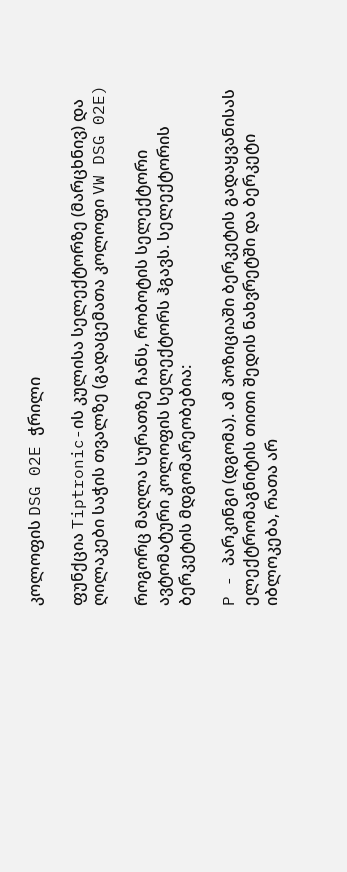კოლოფის DSG 02E ჭრილი

ფუნქცია Tiptronic-ის კულისა სელექტორზე (მარცხნივ) და ღილაკები საჭის თვალზე (გადაცემათა კოლოფი VW DSG 02E)

როგორც მაღლა სურათზე ჩანს, რობოტის სელექტორი ავტომატური კოლოფის სელექტორს ჰგავს. სელექტორის ბერკეტის მდგომარეობებია:

P - პარკინგი (დგომა). ამ პოზიციაში ბერკეტის გადაყვანისას ელექტრომაგნიტის თითი შედის ნახვრეტში და ბერკეტი იბლოკება, რათა არ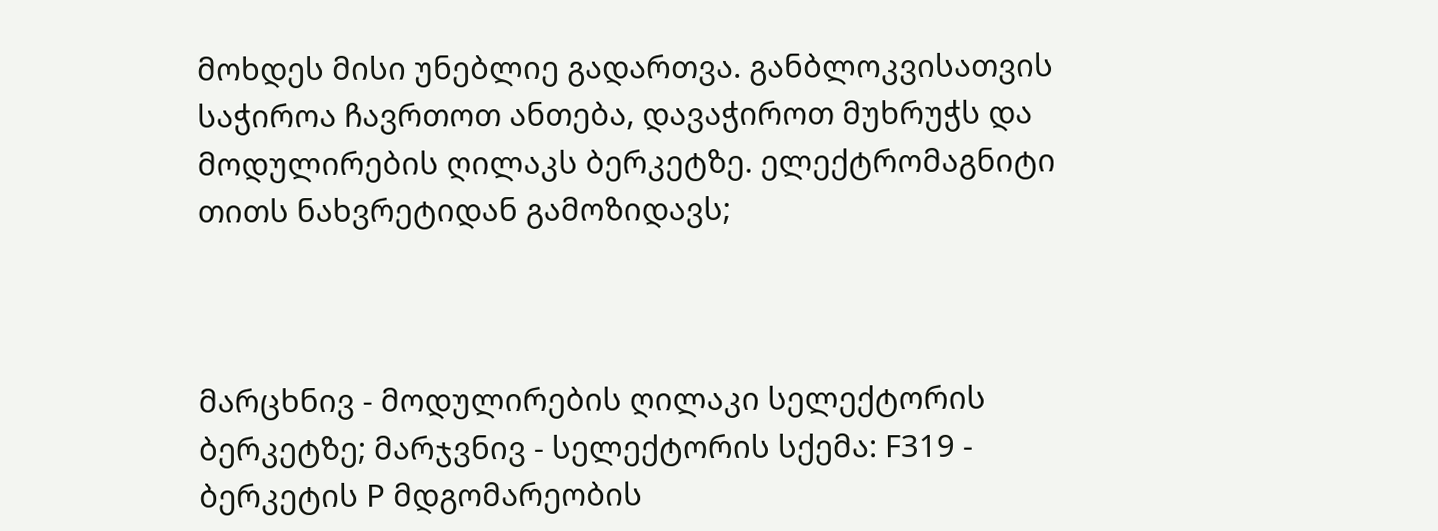მოხდეს მისი უნებლიე გადართვა. განბლოკვისათვის საჭიროა ჩავრთოთ ანთება, დავაჭიროთ მუხრუჭს და მოდულირების ღილაკს ბერკეტზე. ელექტრომაგნიტი თითს ნახვრეტიდან გამოზიდავს;



მარცხნივ - მოდულირების ღილაკი სელექტორის ბერკეტზე; მარჯვნივ - სელექტორის სქემა: F319 - ბერკეტის P მდგომარეობის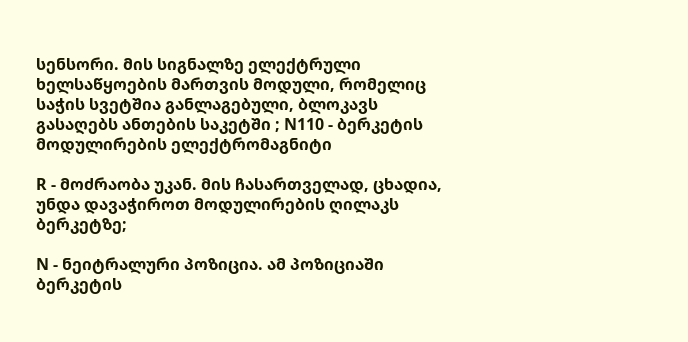სენსორი. მის სიგნალზე ელექტრული ხელსაწყოების მართვის მოდული, რომელიც საჭის სვეტშია განლაგებული, ბლოკავს გასაღებს ანთების საკეტში ; N110 - ბერკეტის მოდულირების ელექტრომაგნიტი

R - მოძრაობა უკან. მის ჩასართველად, ცხადია, უნდა დავაჭიროთ მოდულირების ღილაკს ბერკეტზე;

N - ნეიტრალური პოზიცია. ამ პოზიციაში ბერკეტის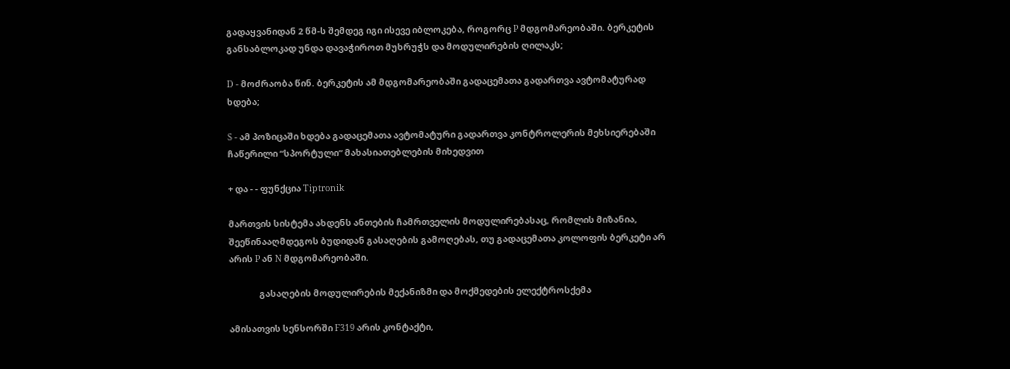გადაყვანიდან 2 წმ-ს შემდეგ იგი ისევე იბლოკება, როგორც P მდგომარეობაში. ბერკეტის განსაბლოკად უნდა დავაჭიროთ მუხრუჭს და მოდულირების ღილაკს;

D - მოძრაობა წინ. ბერკეტის ამ მდგომარეობაში გადაცემათა გადართვა ავტომატურად ხდება;

S - ამ პოზიცაში ხდება გადაცემათა ავტომატური გადართვა კონტროლერის მეხსიერებაში ჩაწერილი “სპორტული“ მახასიათებლების მიხედვით

+ და - - ფუნქცია Tiptronik

მართვის სისტემა ახდენს ანთების ჩამრთველის მოდულირებასაც, რომლის მიზანია, შეეწინააღმდეგოს ბუდიდან გასაღების გამოღებას, თუ გადაცემათა კოლოფის ბერკეტი არ არის P ან N მდგომარეობაში.

               გასაღების მოდულირების მექანიზმი და მოქმედების ელექტროსქემა

ამისათვის სენსორში F319 არის კონტაქტი,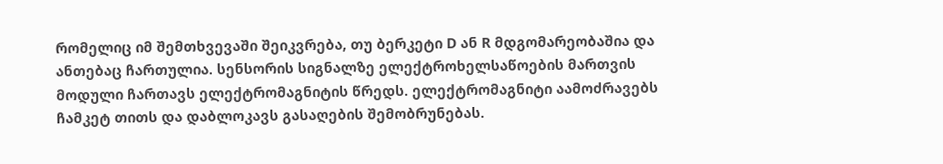რომელიც იმ შემთხვევაში შეიკვრება, თუ ბერკეტი D ან R მდგომარეობაშია და ანთებაც ჩართულია. სენსორის სიგნალზე ელექტროხელსაწოების მართვის მოდული ჩართავს ელექტრომაგნიტის წრედს. ელექტრომაგნიტი აამოძრავებს ჩამკეტ თითს და დაბლოკავს გასაღების შემობრუნებას.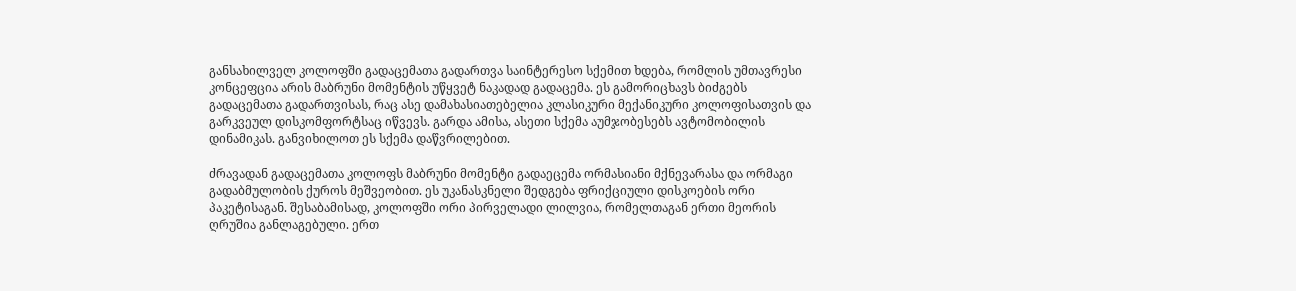განსახილველ კოლოფში გადაცემათა გადართვა საინტერესო სქემით ხდება, რომლის უმთავრესი კონცეფცია არის მაბრუნი მომენტის უწყვეტ ნაკადად გადაცემა. ეს გამორიცხავს ბიძგებს გადაცემათა გადართვისას, რაც ასე დამახასიათებელია კლასიკური მექანიკური კოლოფისათვის და გარკვეულ დისკომფორტსაც იწვევს. გარდა ამისა, ასეთი სქემა აუმჯობესებს ავტომობილის დინამიკას. განვიხილოთ ეს სქემა დაწვრილებით.

ძრავადან გადაცემათა კოლოფს მაბრუნი მომენტი გადაეცემა ორმასიანი მქნევარასა და ორმაგი გადაბმულობის ქუროს მეშვეობით. ეს უკანასკნელი შედგება ფრიქციული დისკოების ორი პაკეტისაგან. შესაბამისად, კოლოფში ორი პირველადი ლილვია, რომელთაგან ერთი მეორის ღრუშია განლაგებული. ერთ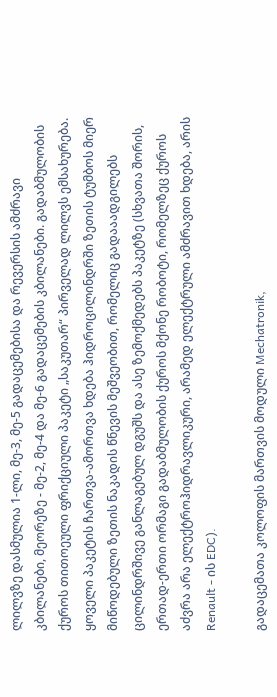ლილვზე დასმულია 1-ლი, მე-3, მე-5 გადაცემებისა და რევერსის ამძრავი კბილანები, მეორეზე - მე-2, მე-4 და მე-6 გადაცემების კბილანები. გადაბმულობის ქუროს თითოეული ფრიქციული პაკეტი „საკუთარ“ პირველად ლილვს ემსახურება. ყოველი პაკეტის ჩართვა-ამორთვა ხდება ჰიდროცილინდრში ზეთის ტუმბოს მიერ მიწოდებული ზეთის ნაკადის წნევის მეშვეობით, რომელიც გადააადგილებს ცილინდრშივე განლაგებულ დგუშს და ასე ზემოქმედებს პაკეტზე (სხვათა შორის, ერთად-ერთი ორმაგი გადაბმულობის ქუროს მქონე რობოტი, რომელზეც ქუროს აძვრა არა ელექტროჰიდრავლიკური, არამედ ელექტრული ამძრავით ხდება, არის Renault - ის EDC).

გადაცემათა კოლოფის მართვის მოდული Mechatronik,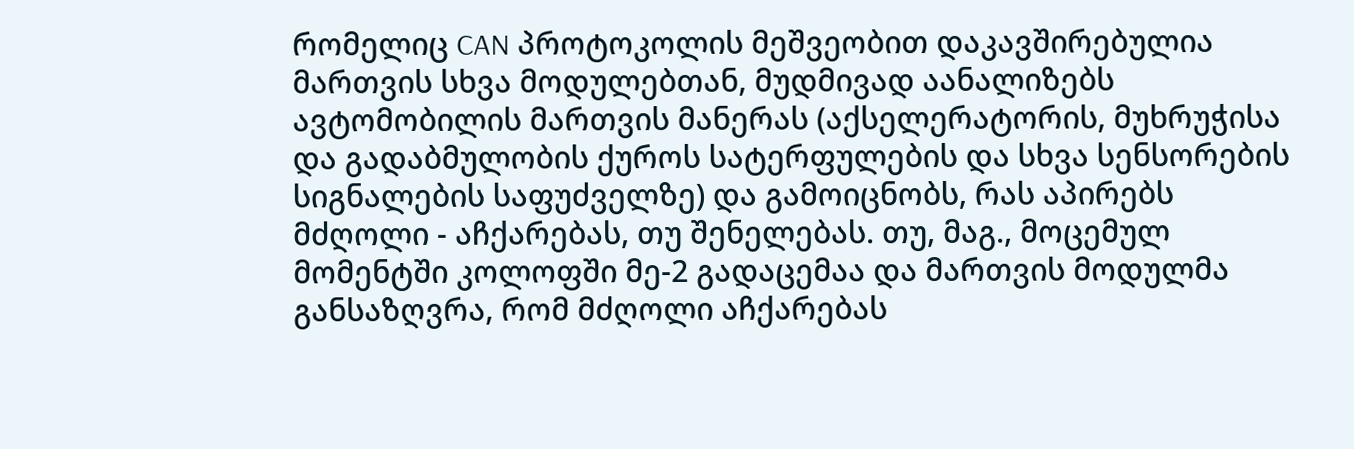რომელიც CAN პროტოკოლის მეშვეობით დაკავშირებულია მართვის სხვა მოდულებთან, მუდმივად აანალიზებს ავტომობილის მართვის მანერას (აქსელერატორის, მუხრუჭისა და გადაბმულობის ქუროს სატერფულების და სხვა სენსორების სიგნალების საფუძველზე) და გამოიცნობს, რას აპირებს მძღოლი - აჩქარებას, თუ შენელებას. თუ, მაგ., მოცემულ მომენტში კოლოფში მე-2 გადაცემაა და მართვის მოდულმა განსაზღვრა, რომ მძღოლი აჩქარებას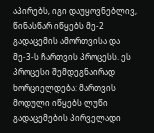აპირებს, იგი დაუყოვნებლივ, წინასწარ იწყებს მე-2 გადაცემის ამორთვისა და მე-3-ს ჩართვის პროცესს. ეს პროცესი შემდეგნაირად ხორციელდება: მართვის მოდული იწყებს ლუწი გადაცემების პირველადი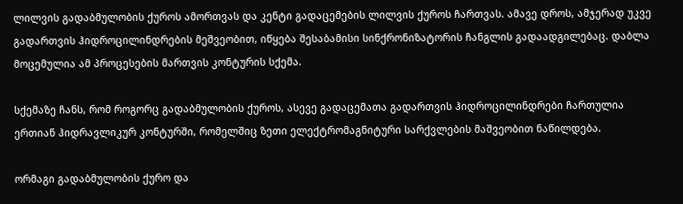ლილვის გადაბმულობის ქუროს ამორთვას და კენტი გადაცემების ლილვის ქუროს ჩართვას. ამავე დროს, ამჯერად უკვე გადართვის ჰიდროცილინდრების მეშვეობით, იწყება შესაბამისი სინქრონიზატორის ჩანგლის გადაადგილებაც. დაბლა მოცემულია ამ პროცესების მართვის კონტურის სქემა.

სქემაზე ჩანს, რომ როგორც გადაბმულობის ქუროს, ასევე გადაცემათა გადართვის ჰიდროცილინდრები ჩართულია ერთიან ჰიდრავლიკურ კონტურში, რომელშიც ზეთი ელექტრომაგნიტური სარქვლების მაშვეობით ნაწილდება.

ორმაგი გადაბმულობის ქურო და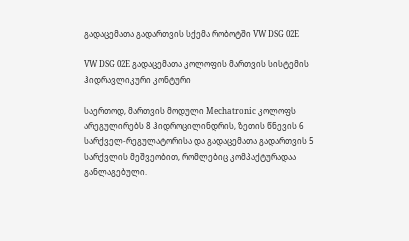გადაცემათა გადართვის სქემა რობოტში VW DSG 02E

VW DSG 02E გადაცემათა კოლოფის მართვის სისტემის ჰიდრავლიკური კონტური

საერთოდ, მართვის მოდული Mechatronic კოლოფს არეგულირებს 8 ჰიდროცილინდრის, ზეთის წნევის 6 სარქველ-რეგულატორისა და გადაცემათა გადართვის 5 სარქვლის მეშვეობით, რომლებიც კომპაქტურადაა განლაგებული.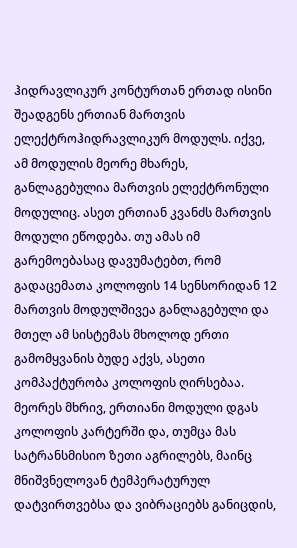ჰიდრავლიკურ კონტურთან ერთად ისინი შეადგენს ერთიან მართვის ელექტროჰიდრავლიკურ მოდულს. იქვე, ამ მოდულის მეორე მხარეს, განლაგებულია მართვის ელექტრონული მოდულიც. ასეთ ერთიან კვანძს მართვის მოდული ეწოდება. თუ ამას იმ გარემოებასაც დავუმატებთ, რომ გადაცემათა კოლოფის 14 სენსორიდან 12 მართვის მოდულშივეა განლაგებული და მთელ ამ სისტემას მხოლოდ ერთი გამომყვანის ბუდე აქვს, ასეთი კომპაქტურობა კოლოფის ღირსებაა. მეორეს მხრივ, ერთიანი მოდული დგას კოლოფის კარტერში და, თუმცა მას სატრანსმისიო ზეთი აგრილებს, მაინც მნიშვნელოვან ტემპერატურულ დატვირთვებსა და ვიბრაციებს განიცდის,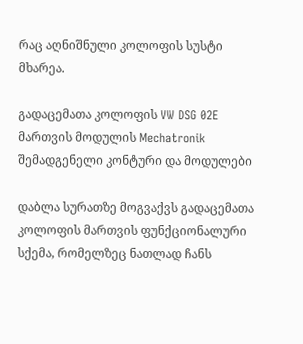რაც აღნიშნული კოლოფის სუსტი მხარეა.

გადაცემათა კოლოფის VW DSG 02E მართვის მოდულის Mechatronik შემადგენელი კონტური და მოდულები

დაბლა სურათზე მოგვაქვს გადაცემათა კოლოფის მართვის ფუნქციონალური სქემა, რომელზეც ნათლად ჩანს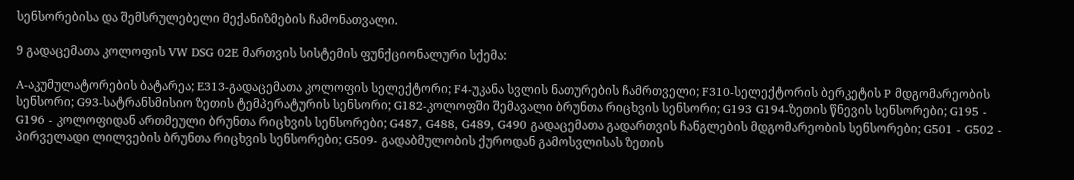სენსორებისა და შემსრულებელი მექანიზმების ჩამონათვალი.

9 გადაცემათა კოლოფის VW DSG 02E მართვის სისტემის ფუნქციონალური სქემა:

A-აკუმულატორების ბატარეა; E313-გადაცემათა კოლოფის სელექტორი; F4-უკანა სვლის ნათურების ჩამრთველი; F310-სელექტორის ბერკეტის P მდგომარეობის სენსორი; G93-სატრანსმისიო ზეთის ტემპერატურის სენსორი; G182-კოლოფში შემავალი ბრუნთა რიცხვის სენსორი; G193 G194-ზეთის წნევის სენსორები; G195 - G196 - კოლოფიდან ართმეული ბრუნთა რიცხვის სენსორები; G487, G488, G489, G490 გადაცემათა გადართვის ჩანგლების მდგომარეობის სენსორები; G501 - G502 - პირველადი ლილვების ბრუნთა რიცხვის სენსორები; G509- გადაბმულობის ქუროდან გამოსვლისას ზეთის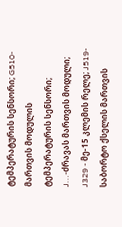ტემპერატურის სენსორი; G510-მართვის მოდულის ტემპერატურის სენსორი; J…-ძრავას მართვის მოდული; J329 - მე-15 კლემის რელე; J519-საბორტო ქსელის მართვის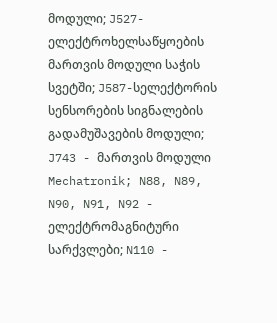მოდული; J527-ელექტროხელსაწყოების მართვის მოდული საჭის სვეტში; J587-სელექტორის სენსორების სიგნალების გადამუშავების მოდული; J743 - მართვის მოდული Mechatronik; N88, N89, N90, N91, N92 - ელექტრომაგნიტური სარქვლები; N110 -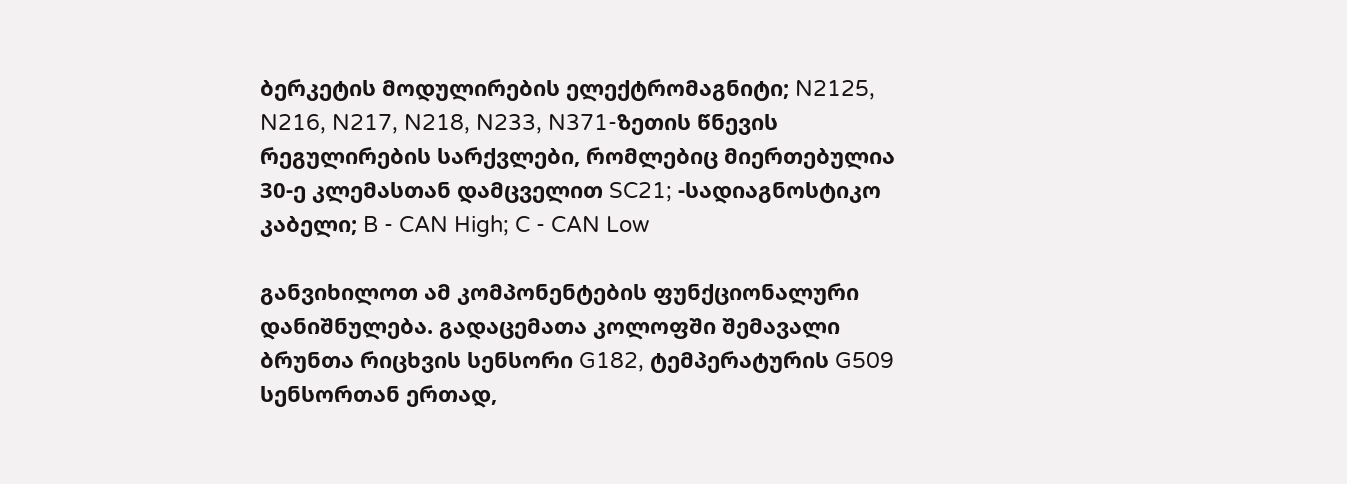ბერკეტის მოდულირების ელექტრომაგნიტი; N2125, N216, N217, N218, N233, N371-ზეთის წნევის რეგულირების სარქვლები, რომლებიც მიერთებულია 30-ე კლემასთან დამცველით SC21; -სადიაგნოსტიკო კაბელი; B - CAN High; C - CAN Low

განვიხილოთ ამ კომპონენტების ფუნქციონალური დანიშნულება. გადაცემათა კოლოფში შემავალი ბრუნთა რიცხვის სენსორი G182, ტემპერატურის G509 სენსორთან ერთად,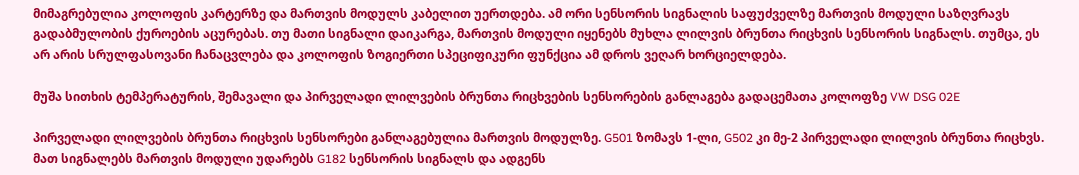მიმაგრებულია კოლოფის კარტერზე და მართვის მოდულს კაბელით უერთდება. ამ ორი სენსორის სიგნალის საფუძველზე მართვის მოდული საზღვრავს გადაბმულობის ქუროების აცურებას. თუ მათი სიგნალი დაიკარგა, მართვის მოდული იყენებს მუხლა ლილვის ბრუნთა რიცხვის სენსორის სიგნალს. თუმცა, ეს არ არის სრულფასოვანი ჩანაცვლება და კოლოფის ზოგიერთი სპეციფიკური ფუნქცია ამ დროს ვეღარ ხორციელდება.

მუშა სითხის ტემპერატურის, შემავალი და პირველადი ლილვების ბრუნთა რიცხვების სენსორების განლაგება გადაცემათა კოლოფზე VW DSG 02E

პირველადი ლილვების ბრუნთა რიცხვის სენსორები განლაგებულია მართვის მოდულზე. G501 ზომავს 1-ლი, G502 კი მე-2 პირველადი ლილვის ბრუნთა რიცხვს. მათ სიგნალებს მართვის მოდული უდარებს G182 სენსორის სიგნალს და ადგენს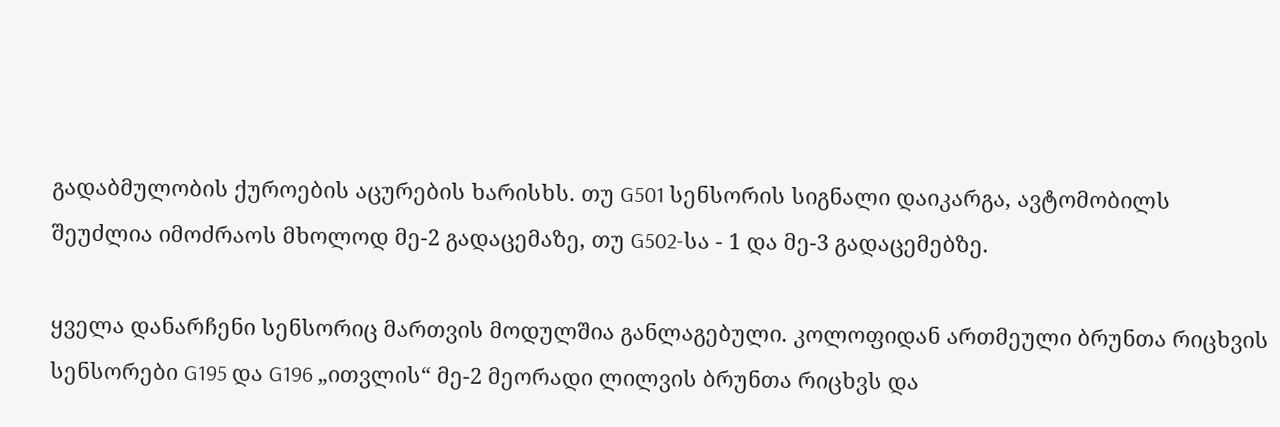გადაბმულობის ქუროების აცურების ხარისხს. თუ G501 სენსორის სიგნალი დაიკარგა, ავტომობილს შეუძლია იმოძრაოს მხოლოდ მე-2 გადაცემაზე, თუ G502-სა - 1 და მე-3 გადაცემებზე.

ყველა დანარჩენი სენსორიც მართვის მოდულშია განლაგებული. კოლოფიდან ართმეული ბრუნთა რიცხვის სენსორები G195 და G196 „ითვლის“ მე-2 მეორადი ლილვის ბრუნთა რიცხვს და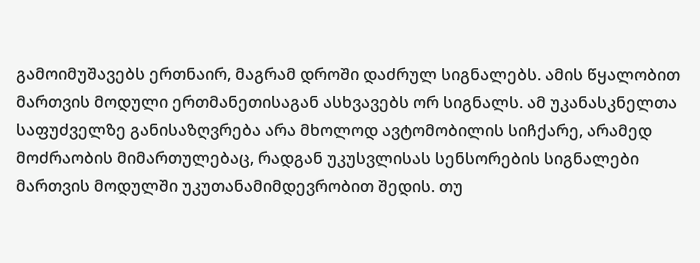გამოიმუშავებს ერთნაირ, მაგრამ დროში დაძრულ სიგნალებს. ამის წყალობით მართვის მოდული ერთმანეთისაგან ასხვავებს ორ სიგნალს. ამ უკანასკნელთა საფუძველზე განისაზღვრება არა მხოლოდ ავტომობილის სიჩქარე, არამედ მოძრაობის მიმართულებაც, რადგან უკუსვლისას სენსორების სიგნალები მართვის მოდულში უკუთანამიმდევრობით შედის. თუ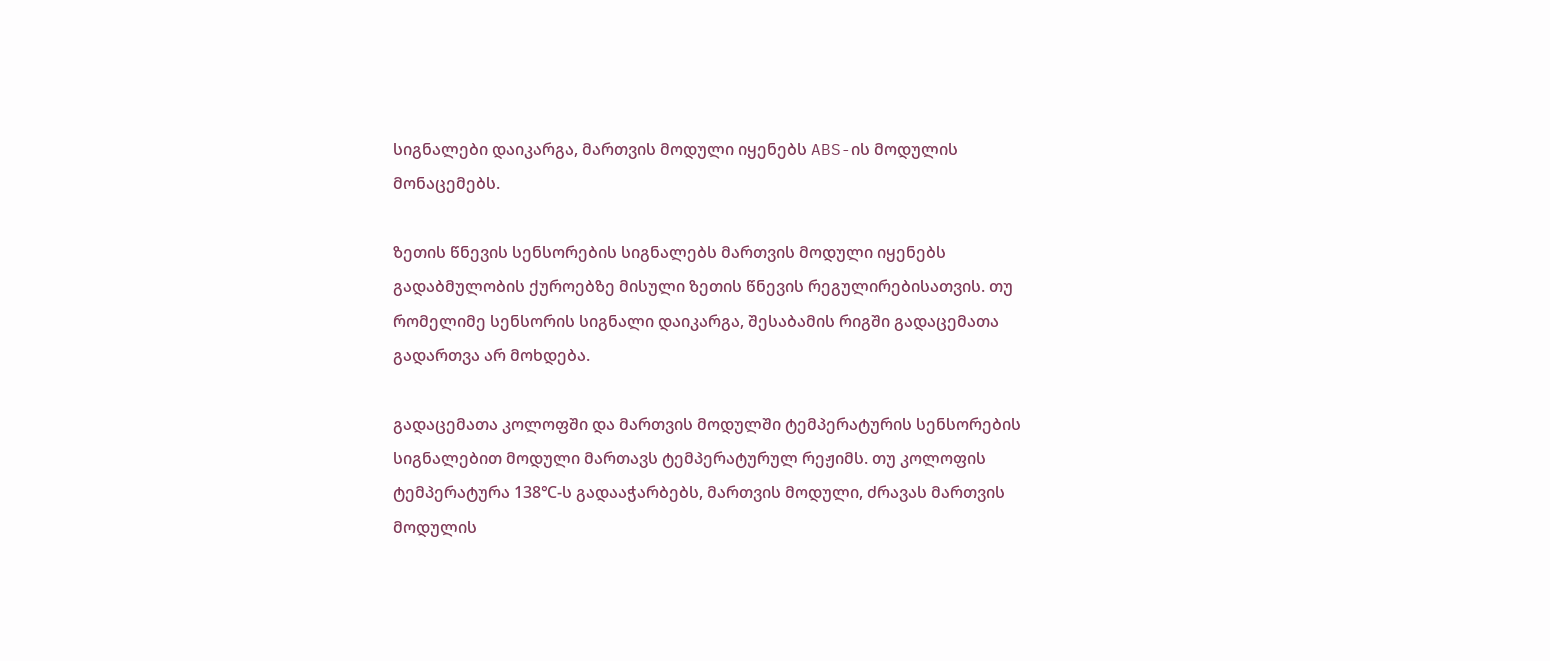სიგნალები დაიკარგა, მართვის მოდული იყენებს ABS-ის მოდულის მონაცემებს.

ზეთის წნევის სენსორების სიგნალებს მართვის მოდული იყენებს გადაბმულობის ქუროებზე მისული ზეთის წნევის რეგულირებისათვის. თუ რომელიმე სენსორის სიგნალი დაიკარგა, შესაბამის რიგში გადაცემათა გადართვა არ მოხდება.

გადაცემათა კოლოფში და მართვის მოდულში ტემპერატურის სენსორების სიგნალებით მოდული მართავს ტემპერატურულ რეჟიმს. თუ კოლოფის ტემპერატურა 138℃-ს გადააჭარბებს, მართვის მოდული, ძრავას მართვის მოდულის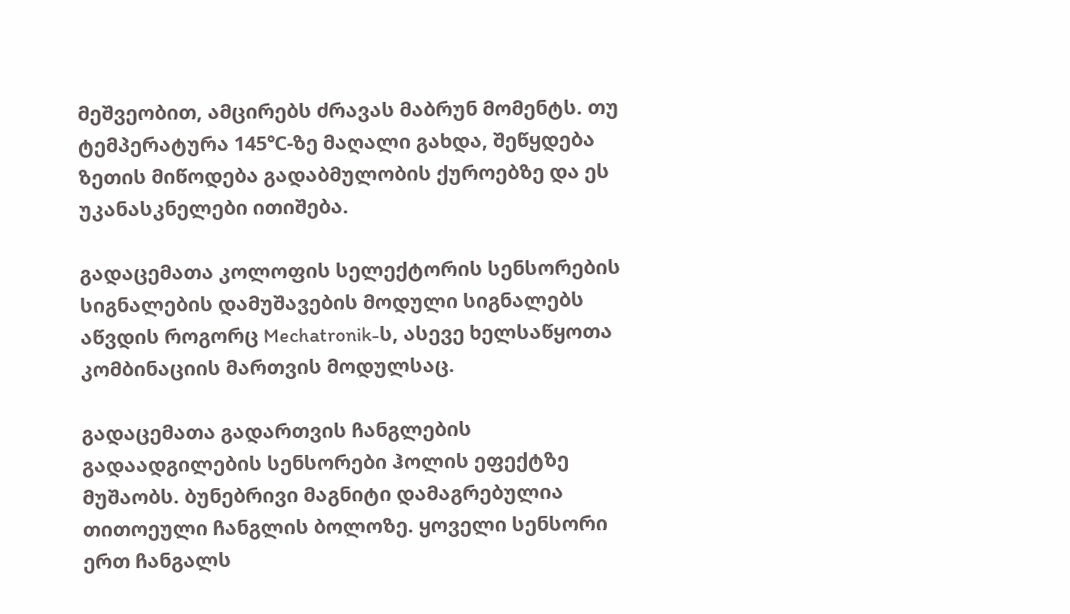მეშვეობით, ამცირებს ძრავას მაბრუნ მომენტს. თუ ტემპერატურა 145℃-ზე მაღალი გახდა, შეწყდება ზეთის მიწოდება გადაბმულობის ქუროებზე და ეს უკანასკნელები ითიშება.

გადაცემათა კოლოფის სელექტორის სენსორების სიგნალების დამუშავების მოდული სიგნალებს აწვდის როგორც Mechatronik-ს, ასევე ხელსაწყოთა კომბინაციის მართვის მოდულსაც.

გადაცემათა გადართვის ჩანგლების გადაადგილების სენსორები ჰოლის ეფექტზე მუშაობს. ბუნებრივი მაგნიტი დამაგრებულია თითოეული ჩანგლის ბოლოზე. ყოველი სენსორი ერთ ჩანგალს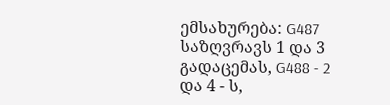ემსახურება: G487 საზღვრავს 1 და 3 გადაცემას, G488 - 2 და 4 - ს,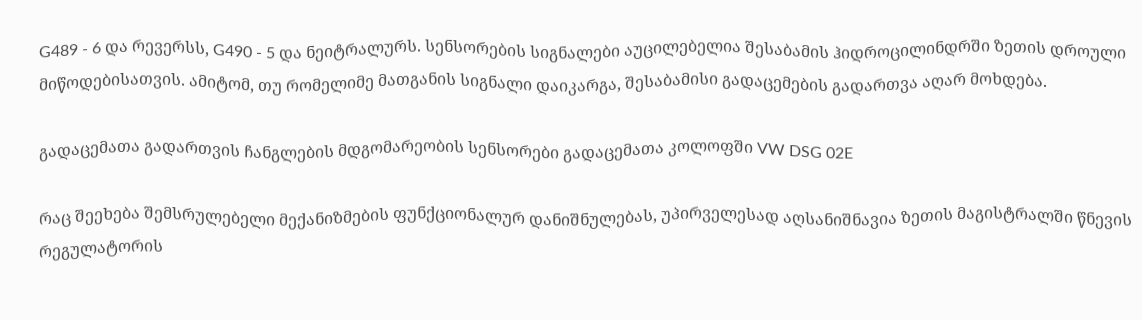G489 - 6 და რევერსს, G490 - 5 და ნეიტრალურს. სენსორების სიგნალები აუცილებელია შესაბამის ჰიდროცილინდრში ზეთის დროული მიწოდებისათვის. ამიტომ, თუ რომელიმე მათგანის სიგნალი დაიკარგა, შესაბამისი გადაცემების გადართვა აღარ მოხდება.

გადაცემათა გადართვის ჩანგლების მდგომარეობის სენსორები გადაცემათა კოლოფში VW DSG 02E

რაც შეეხება შემსრულებელი მექანიზმების ფუნქციონალურ დანიშნულებას, უპირველესად აღსანიშნავია ზეთის მაგისტრალში წნევის რეგულატორის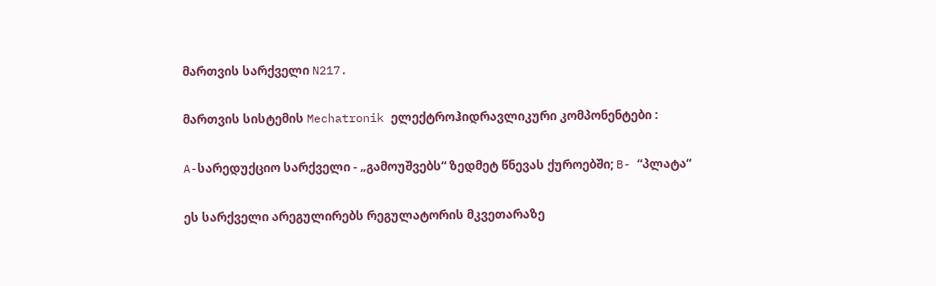მართვის სარქველი N217.

მართვის სისტემის Mechatronik ელექტროჰიდრავლიკური კომპონენტები :

A-სარედუქციო სარქველი - „გამოუშვებს“ ზედმეტ წნევას ქუროებში; B- “პლატა“

ეს სარქველი არეგულირებს რეგულატორის მკვეთარაზე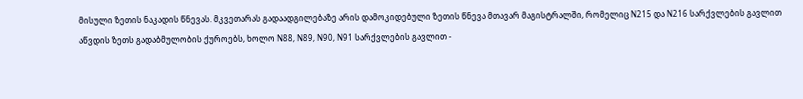მისული ზეთის ნაკადის წნევას. მკვეთარას გადაადგილებაზე არის დამოკიდებული ზეთის წნევა მთავარ მაგისტრალში, რომელიც N215 და N216 სარქვლების გავლით აწვდის ზეთს გადაბმულობის ქუროებს, ხოლო N88, N89, N90, N91 სარქვლების გავლით -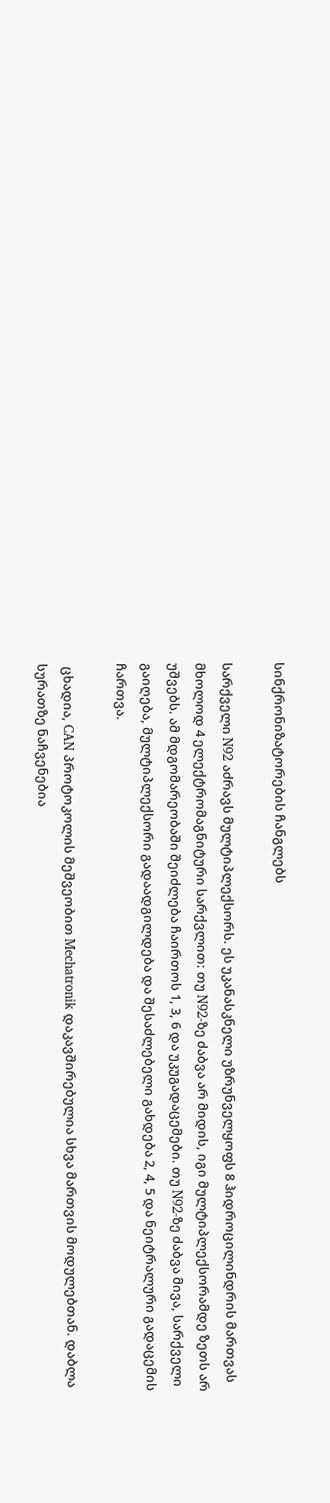სინქრონიზატორების ჩანგლებს

სარქველი N92 აძრავს მულტიპლექსორს. ეს უკანასკნელი უზრუნველყოფს 8 ჰიდროცილინდრის მართვას მხოლოდ 4 ელექტრომაგნიტური სარქვლით: თუ N92-ზე ძაბვა არ მიდის, იგი მულტიპლექსორამდე ზეთს არ უშვებს. ამ მდგომარეობაში შეიძლება ჩაირთოს 1, 3, 6 და უკუგადაცემები. თუ N92-ზე ძაბვა მივა, სარქველი გაიღება, მულტიპლექსორი გადაადგილდება და შესაძლებელი გახდება 2, 4, 5 და ნეიტრალური გადაცემის ჩართვა.

 ცხადია, CAN პროტოკოლის მეშვეობით Mechatronik დაკავშირებულია სხვა მართვის მოდულებთან. დაბლა სურათზე ნაჩვენებია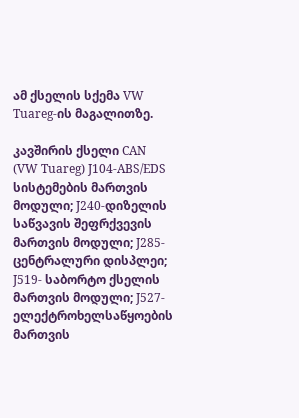ამ ქსელის სქემა VW Tuareg-ის მაგალითზე.

კავშირის ქსელი CAN (VW Tuareg) J104-ABS/EDS სისტემების მართვის მოდული; J240-დიზელის საწვავის შეფრქვევის მართვის მოდული; J285-ცენტრალური დისპლეი; J519- საბორტო ქსელის მართვის მოდული; J527-ელექტროხელსაწყოების მართვის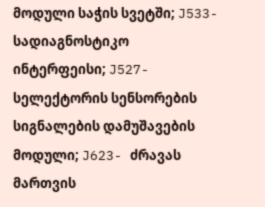მოდული საჭის სვეტში; J533-სადიაგნოსტიკო ინტერფეისი; J527-სელექტორის სენსორების სიგნალების დამუშავების მოდული; J623- ძრავას მართვის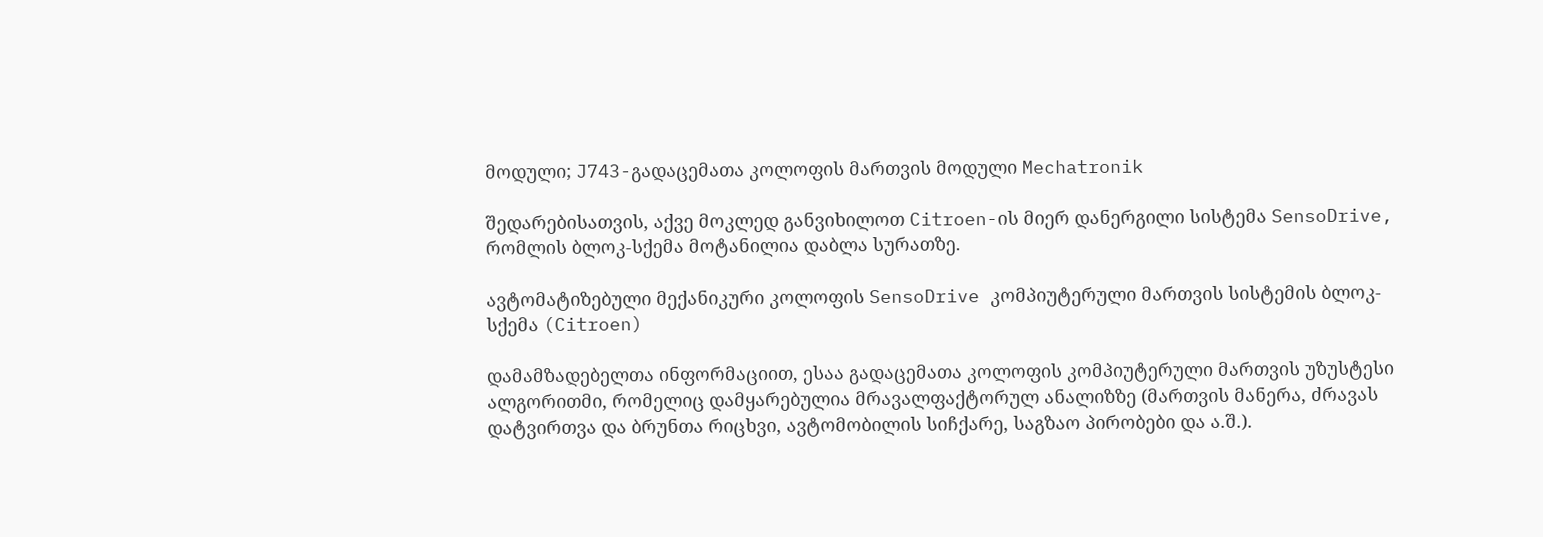მოდული; J743-გადაცემათა კოლოფის მართვის მოდული Mechatronik

შედარებისათვის, აქვე მოკლედ განვიხილოთ Citroen-ის მიერ დანერგილი სისტემა SensoDrive, რომლის ბლოკ-სქემა მოტანილია დაბლა სურათზე.

ავტომატიზებული მექანიკური კოლოფის SensoDrive კომპიუტერული მართვის სისტემის ბლოკ-სქემა (Citroen)

დამამზადებელთა ინფორმაციით, ესაა გადაცემათა კოლოფის კომპიუტერული მართვის უზუსტესი ალგორითმი, რომელიც დამყარებულია მრავალფაქტორულ ანალიზზე (მართვის მანერა, ძრავას დატვირთვა და ბრუნთა რიცხვი, ავტომობილის სიჩქარე, საგზაო პირობები და ა.შ.).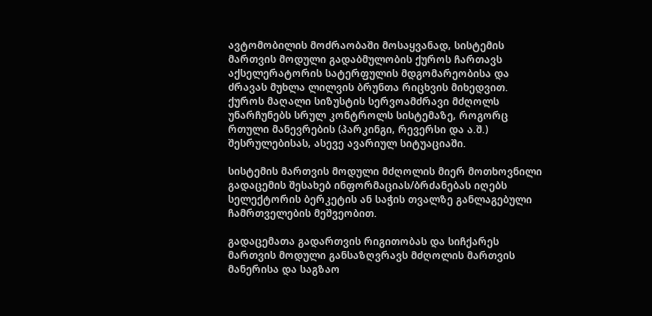ავტომობილის მოძრაობაში მოსაყვანად, სისტემის მართვის მოდული გადაბმულობის ქუროს ჩართავს აქსელერატორის სატერფულის მდგომარეობისა და ძრავას მუხლა ლილვის ბრუნთა რიცხვის მიხედვით. ქუროს მაღალი სიზუსტის სერვოამძრავი მძღოლს უნარჩუნებს სრულ კონტროლს სისტემაზე, როგორც რთული მანევრების (პარკინგი, რევერსი და ა.შ.) შესრულებისას, ასევე ავარიულ სიტუაციაში.

სისტემის მართვის მოდული მძღოლის მიერ მოთხოვნილი გადაცემის შესახებ ინფორმაციას/ბრძანებას იღებს სელექტორის ბერკეტის ან საჭის თვალზე განლაგებული ჩამრთველების მეშვეობით.

გადაცემათა გადართვის რიგითობას და სიჩქარეს მართვის მოდული განსაზღვრავს მძღოლის მართვის მანერისა და საგზაო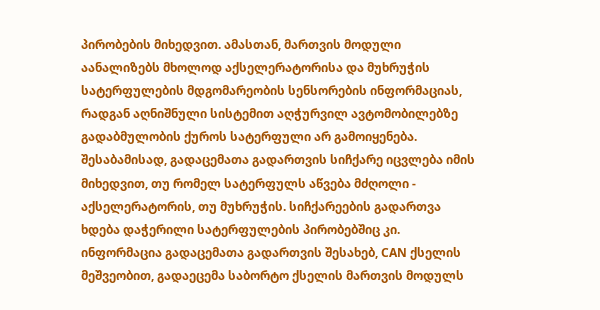პირობების მიხედვით. ამასთან, მართვის მოდული აანალიზებს მხოლოდ აქსელერატორისა და მუხრუჭის სატერფულების მდგომარეობის სენსორების ინფორმაციას, რადგან აღნიშნული სისტემით აღჭურვილ ავტომობილებზე გადაბმულობის ქუროს სატერფული არ გამოიყენება. შესაბამისად, გადაცემათა გადართვის სიჩქარე იცვლება იმის მიხედვით, თუ რომელ სატერფულს აწვება მძღოლი - აქსელერატორის, თუ მუხრუჭის. სიჩქარეების გადართვა ხდება დაჭერილი სატერფულების პირობებშიც კი. ინფორმაცია გადაცემათა გადართვის შესახებ, CAN ქსელის მეშვეობით, გადაეცემა საბორტო ქსელის მართვის მოდულს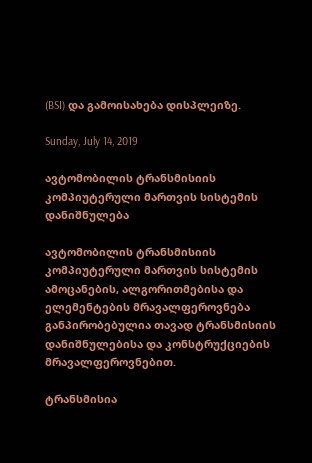(BSI) და გამოისახება დისპლეიზე.

Sunday, July 14, 2019

ავტომობილის ტრანსმისიის კომპიუტერული მართვის სისტემის დანიშნულება

ავტომობილის ტრანსმისიის კომპიუტერული მართვის სისტემის ამოცანების, ალგორითმებისა და ელემენტების მრავალფეროვნება განპირობებულია თავად ტრანსმისიის დანიშნულებისა და კონსტრუქციების მრავალფეროვნებით.

ტრანსმისია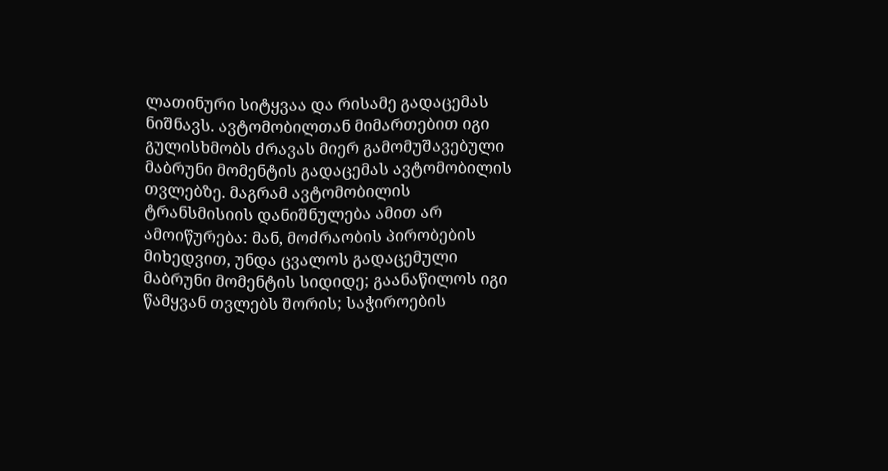ლათინური სიტყვაა და რისამე გადაცემას ნიშნავს. ავტომობილთან მიმართებით იგი გულისხმობს ძრავას მიერ გამომუშავებული მაბრუნი მომენტის გადაცემას ავტომობილის თვლებზე. მაგრამ ავტომობილის ტრანსმისიის დანიშნულება ამით არ ამოიწურება: მან, მოძრაობის პირობების მიხედვით, უნდა ცვალოს გადაცემული მაბრუნი მომენტის სიდიდე; გაანაწილოს იგი წამყვან თვლებს შორის; საჭიროების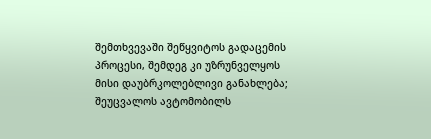შემთხვევაში შეწყვიტოს გადაცემის პროცესი, შემდეგ კი უზრუნველყოს მისი დაუბრკოლებლივი განახლება; შეუცვალოს ავტომობილს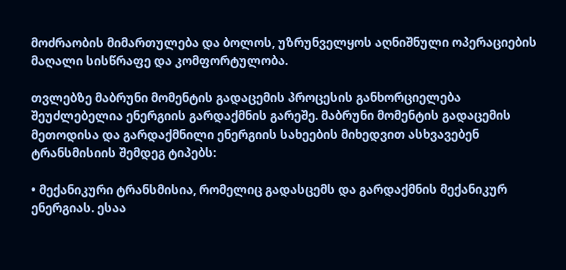მოძრაობის მიმართულება და ბოლოს, უზრუნველყოს აღნიშნული ოპერაციების მაღალი სისწრაფე და კომფორტულობა.

თვლებზე მაბრუნი მომენტის გადაცემის პროცესის განხორციელება შეუძლებელია ენერგიის გარდაქმნის გარეშე. მაბრუნი მომენტის გადაცემის მეთოდისა და გარდაქმნილი ენერგიის სახეების მიხედვით ასხვავებენ ტრანსმისიის შემდეგ ტიპებს:

• მექანიკური ტრანსმისია, რომელიც გადასცემს და გარდაქმნის მექანიკურ ენერგიას. ესაა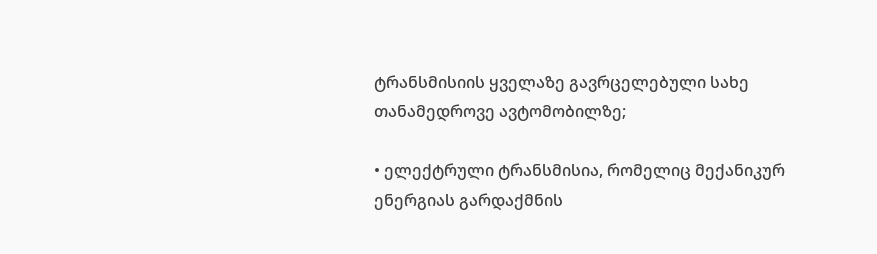ტრანსმისიის ყველაზე გავრცელებული სახე თანამედროვე ავტომობილზე;

• ელექტრული ტრანსმისია, რომელიც მექანიკურ ენერგიას გარდაქმნის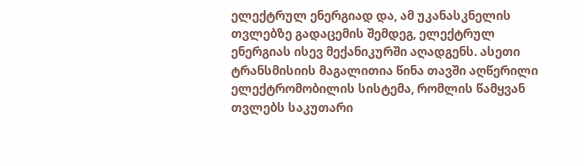ელექტრულ ენერგიად და, ამ უკანასკნელის თვლებზე გადაცემის შემდეგ, ელექტრულ ენერგიას ისევ მექანიკურში აღადგენს. ასეთი ტრანსმისიის მაგალითია წინა თავში აღწერილი ელექტრომობილის სისტემა, რომლის წამყვან თვლებს საკუთარი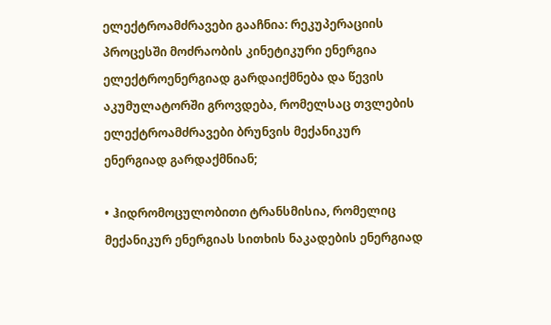ელექტროამძრავები გააჩნია: რეკუპერაციის პროცესში მოძრაობის კინეტიკური ენერგია ელექტროენერგიად გარდაიქმნება და წევის აკუმულატორში გროვდება, რომელსაც თვლების ელექტროამძრავები ბრუნვის მექანიკურ ენერგიად გარდაქმნიან;

• ჰიდრომოცულობითი ტრანსმისია, რომელიც მექანიკურ ენერგიას სითხის ნაკადების ენერგიად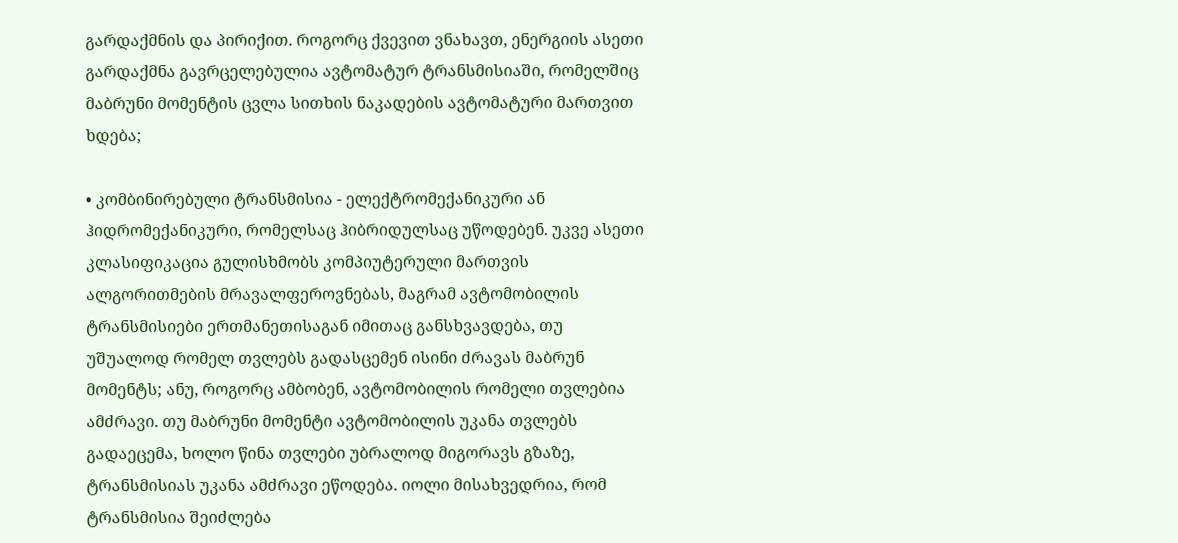გარდაქმნის და პირიქით. როგორც ქვევით ვნახავთ, ენერგიის ასეთი გარდაქმნა გავრცელებულია ავტომატურ ტრანსმისიაში, რომელშიც მაბრუნი მომენტის ცვლა სითხის ნაკადების ავტომატური მართვით ხდება;

• კომბინირებული ტრანსმისია - ელექტრომექანიკური ან ჰიდრომექანიკური, რომელსაც ჰიბრიდულსაც უწოდებენ. უკვე ასეთი კლასიფიკაცია გულისხმობს კომპიუტერული მართვის ალგორითმების მრავალფეროვნებას, მაგრამ ავტომობილის ტრანსმისიები ერთმანეთისაგან იმითაც განსხვავდება, თუ უშუალოდ რომელ თვლებს გადასცემენ ისინი ძრავას მაბრუნ მომენტს; ანუ, როგორც ამბობენ, ავტომობილის რომელი თვლებია ამძრავი. თუ მაბრუნი მომენტი ავტომობილის უკანა თვლებს გადაეცემა, ხოლო წინა თვლები უბრალოდ მიგორავს გზაზე, ტრანსმისიას უკანა ამძრავი ეწოდება. იოლი მისახვედრია, რომ ტრანსმისია შეიძლება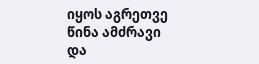იყოს აგრეთვე წინა ამძრავი და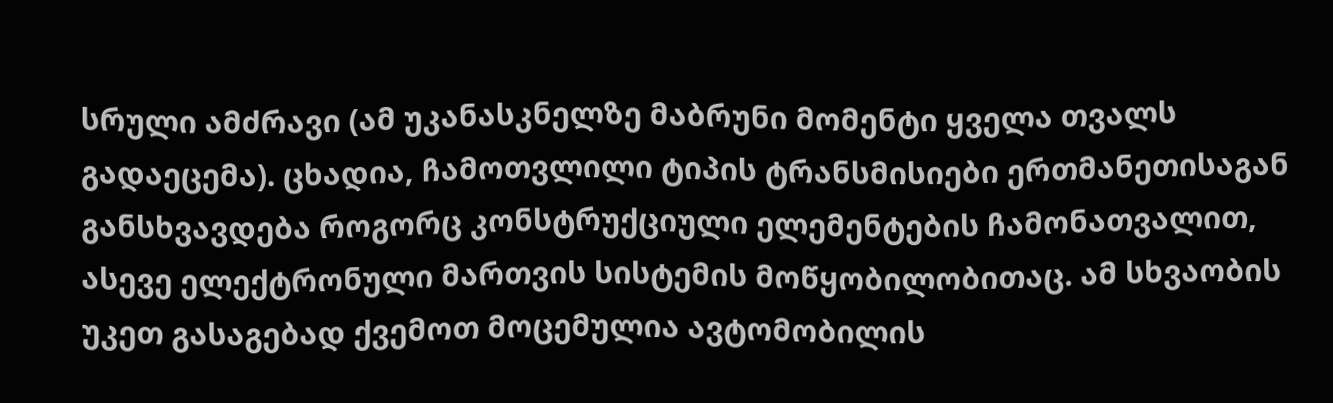სრული ამძრავი (ამ უკანასკნელზე მაბრუნი მომენტი ყველა თვალს გადაეცემა). ცხადია, ჩამოთვლილი ტიპის ტრანსმისიები ერთმანეთისაგან განსხვავდება როგორც კონსტრუქციული ელემენტების ჩამონათვალით, ასევე ელექტრონული მართვის სისტემის მოწყობილობითაც. ამ სხვაობის უკეთ გასაგებად ქვემოთ მოცემულია ავტომობილის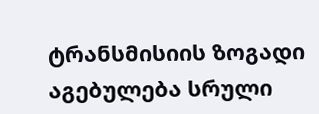ტრანსმისიის ზოგადი აგებულება სრული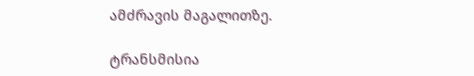ამძრავის მაგალითზე.

ტრანსმისია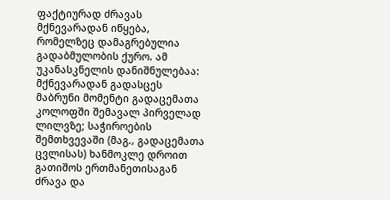ფაქტიურად ძრავას მქნევარადან იწყება, რომელზეც დამაგრებულია გადაბმულობის ქურო. ამ უკანასკნელის დანიშნულებაა: მქნევარადან გადასცეს მაბრუნი მომენტი გადაცემათა კოლოფში შემავალ პირველად ლილვზე; საჭიროების შემთხვევაში (მაგ., გადაცემათა ცვლისას) ხანმოკლე დროით გათიშოს ერთმანეთისაგან ძრავა და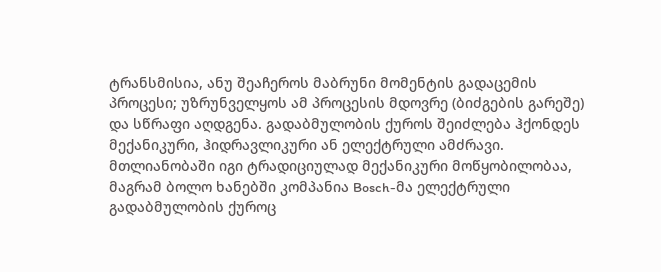ტრანსმისია, ანუ შეაჩეროს მაბრუნი მომენტის გადაცემის პროცესი; უზრუნველყოს ამ პროცესის მდოვრე (ბიძგების გარეშე) და სწრაფი აღდგენა. გადაბმულობის ქუროს შეიძლება ჰქონდეს მექანიკური, ჰიდრავლიკური ან ელექტრული ამძრავი. მთლიანობაში იგი ტრადიციულად მექანიკური მოწყობილობაა, მაგრამ ბოლო ხანებში კომპანია Bosch-მა ელექტრული გადაბმულობის ქუროც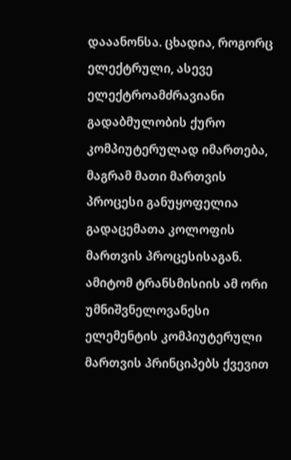დააანონსა. ცხადია, როგორც ელექტრული, ასევე ელექტროამძრავიანი გადაბმულობის ქურო კომპიუტერულად იმართება, მაგრამ მათი მართვის პროცესი განუყოფელია გადაცემათა კოლოფის მართვის პროცესისაგან. ამიტომ ტრანსმისიის ამ ორი უმნიშვნელოვანესი ელემენტის კომპიუტერული მართვის პრინციპებს ქვევით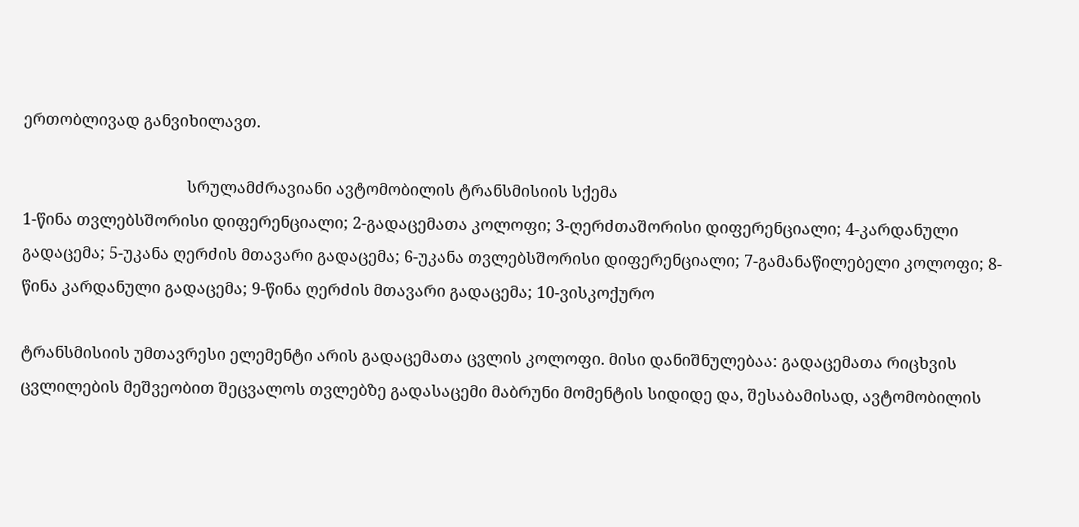ერთობლივად განვიხილავთ.

                                         სრულამძრავიანი ავტომობილის ტრანსმისიის სქემა
1-წინა თვლებსშორისი დიფერენციალი; 2-გადაცემათა კოლოფი; 3-ღერძთაშორისი დიფერენციალი; 4-კარდანული გადაცემა; 5-უკანა ღერძის მთავარი გადაცემა; 6-უკანა თვლებსშორისი დიფერენციალი; 7-გამანაწილებელი კოლოფი; 8-წინა კარდანული გადაცემა; 9-წინა ღერძის მთავარი გადაცემა; 10-ვისკოქურო

ტრანსმისიის უმთავრესი ელემენტი არის გადაცემათა ცვლის კოლოფი. მისი დანიშნულებაა: გადაცემათა რიცხვის ცვლილების მეშვეობით შეცვალოს თვლებზე გადასაცემი მაბრუნი მომენტის სიდიდე და, შესაბამისად, ავტომობილის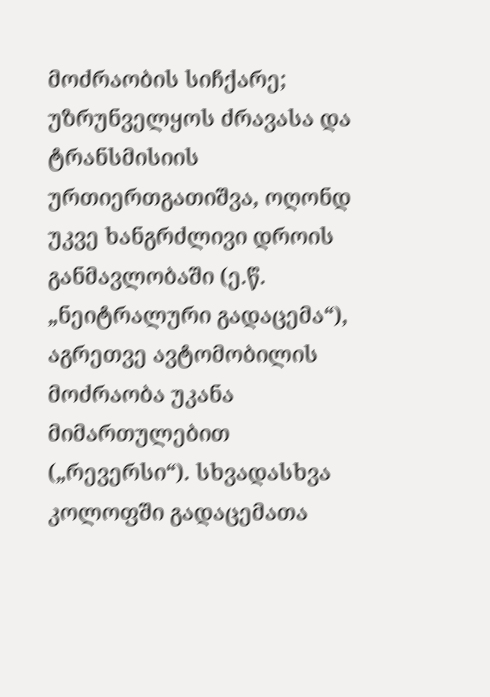მოძრაობის სიჩქარე; უზრუნველყოს ძრავასა და ტრანსმისიის ურთიერთგათიშვა, ოღონდ უკვე ხანგრძლივი დროის განმავლობაში (ე.წ. „ნეიტრალური გადაცემა“), აგრეთვე ავტომობილის მოძრაობა უკანა მიმართულებით („რევერსი“). სხვადასხვა კოლოფში გადაცემათა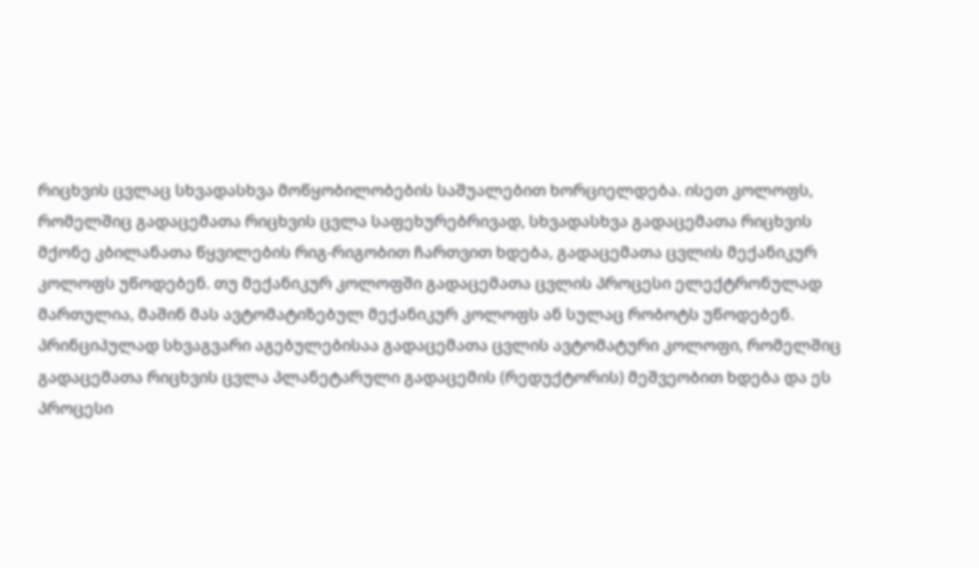რიცხვის ცვლაც სხვადასხვა მოწყობილობების საშუალებით ხორციელდება. ისეთ კოლოფს, რომელშიც გადაცემათა რიცხვის ცვლა საფეხურებრივად, სხვადასხვა გადაცემათა რიცხვის მქონე კბილანათა წყვილების რიგ-რიგობით ჩართვით ხდება, გადაცემათა ცვლის მექანიკურ კოლოფს უწოდებენ. თუ მექანიკურ კოლოფში გადაცემათა ცვლის პროცესი ელექტრონულად მართულია, მაშინ მას ავტომატიზებულ მექანიკურ კოლოფს ან სულაც რობოტს უწოდებენ. პრინციპულად სხვაგვარი აგებულებისაა გადაცემათა ცვლის ავტომატური კოლოფი, რომელშიც გადაცემათა რიცხვის ცვლა პლანეტარული გადაცემის (რედუქტორის) მეშვეობით ხდება და ეს პროცესი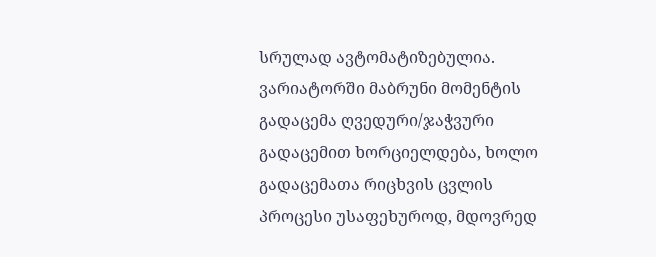სრულად ავტომატიზებულია. ვარიატორში მაბრუნი მომენტის გადაცემა ღვედური/ჯაჭვური გადაცემით ხორციელდება, ხოლო გადაცემათა რიცხვის ცვლის პროცესი უსაფეხუროდ, მდოვრედ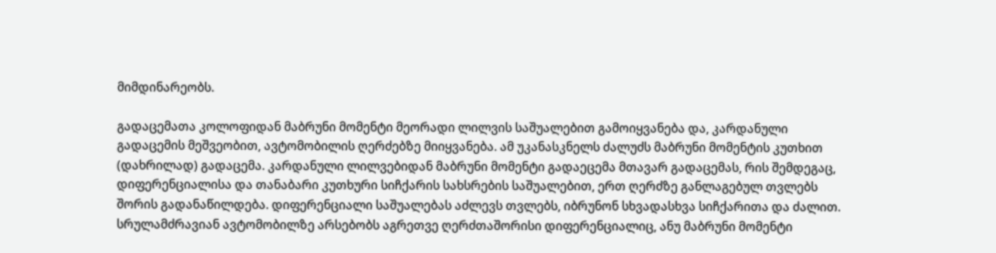მიმდინარეობს.

გადაცემათა კოლოფიდან მაბრუნი მომენტი მეორადი ლილვის საშუალებით გამოიყვანება და, კარდანული გადაცემის მეშვეობით, ავტომობილის ღერძებზე მიიყვანება. ამ უკანასკნელს ძალუძს მაბრუნი მომენტის კუთხით (დახრილად) გადაცემა. კარდანული ლილვებიდან მაბრუნი მომენტი გადაეცემა მთავარ გადაცემას, რის შემდეგაც, დიფერენციალისა და თანაბარი კუთხური სიჩქარის სახსრების საშუალებით, ერთ ღერძზე განლაგებულ თვლებს შორის გადანაწილდება. დიფერენციალი საშუალებას აძლევს თვლებს, იბრუნონ სხვადასხვა სიჩქარითა და ძალით. სრულამძრავიან ავტომობილზე არსებობს აგრეთვე ღერძთაშორისი დიფერენციალიც, ანუ მაბრუნი მომენტი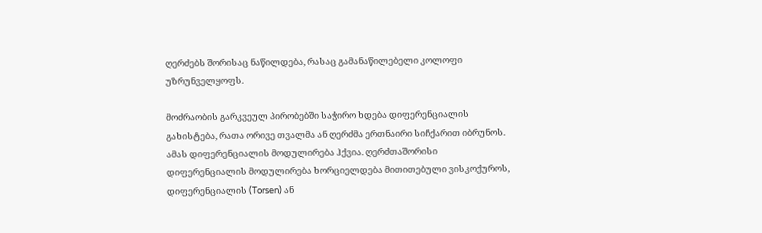ღერძებს შორისაც ნაწილდება, რასაც გამანაწილებელი კოლოფი უზრუნველყოფს.

მოძრაობის გარკვეულ პირობებში საჭირო ხდება დიფერენციალის გახისტება, რათა ორივე თვალმა ან ღერძმა ერთნაირი სიჩქარით იბრუნოს. ამას დიფერენციალის მოდულირება ჰქვია. ღერძთაშორისი დიფერენციალის მოდულირება ხორციელდება მითითებული ვისკოქუროს, დიფერენციალის (Torsen) ან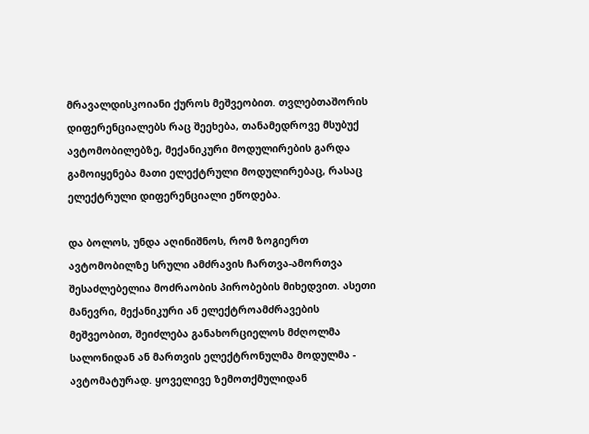მრავალდისკოიანი ქუროს მეშვეობით. თვლებთაშორის დიფერენციალებს რაც შეეხება, თანამედროვე მსუბუქ ავტომობილებზე, მექანიკური მოდულირების გარდა გამოიყენება მათი ელექტრული მოდულირებაც, რასაც ელექტრული დიფერენციალი ეწოდება.

და ბოლოს, უნდა აღინიშნოს, რომ ზოგიერთ ავტომობილზე სრული ამძრავის ჩართვა-ამორთვა შესაძლებელია მოძრაობის პირობების მიხედვით. ასეთი მანევრი, მექანიკური ან ელექტროამძრავების მეშვეობით, შეიძლება განახორციელოს მძღოლმა სალონიდან ან მართვის ელექტრონულმა მოდულმა - ავტომატურად. ყოველივე ზემოთქმულიდან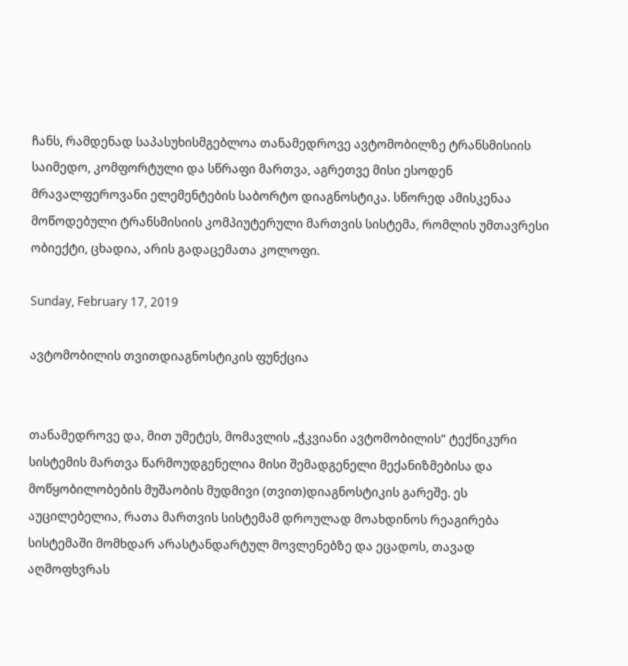ჩანს, რამდენად საპასუხისმგებლოა თანამედროვე ავტომობილზე ტრანსმისიის საიმედო, კომფორტული და სწრაფი მართვა, აგრეთვე მისი ესოდენ მრავალფეროვანი ელემენტების საბორტო დიაგნოსტიკა. სწორედ ამისკენაა მოწოდებული ტრანსმისიის კომპიუტერული მართვის სისტემა, რომლის უმთავრესი ობიექტი, ცხადია, არის გადაცემათა კოლოფი.

Sunday, February 17, 2019

ავტომობილის თვითდიაგნოსტიკის ფუნქცია


თანამედროვე და, მით უმეტეს, მომავლის „ჭკვიანი ავტომობილის“ ტექნიკური სისტემის მართვა წარმოუდგენელია მისი შემადგენელი მექანიზმებისა და მოწყობილობების მუშაობის მუდმივი (თვით)დიაგნოსტიკის გარეშე. ეს აუცილებელია, რათა მართვის სისტემამ დროულად მოახდინოს რეაგირება სისტემაში მომხდარ არასტანდარტულ მოვლენებზე და ეცადოს, თავად აღმოფხვრას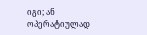იგი; ან ოპერატიულად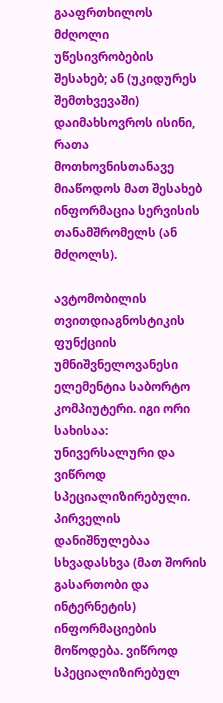გააფრთხილოს მძღოლი უწესივრობების შესახებ; ან (უკიდურეს შემთხვევაში) დაიმახსოვროს ისინი, რათა მოთხოვნისთანავე მიაწოდოს მათ შესახებ ინფორმაცია სერვისის თანამშრომელს (ან მძღოლს).

ავტომობილის თვითდიაგნოსტიკის ფუნქციის უმნიშვნელოვანესი ელემენტია საბორტო კომპიუტერი. იგი ორი სახისაა: უნივერსალური და ვიწროდ სპეციალიზირებული. პირველის დანიშნულებაა სხვადასხვა (მათ შორის გასართობი და ინტერნეტის) ინფორმაციების მოწოდება. ვიწროდ სპეციალიზირებულ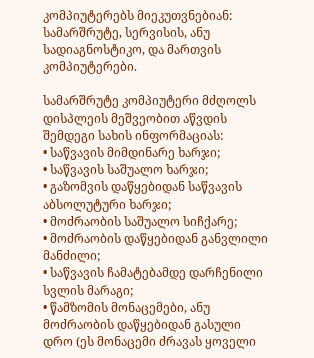კომპიუტერებს მიეკუთვნებიან: სამარშრუტე, სერვისის, ანუ სადიაგნოსტიკო, და მართვის კომპიუტერები.

სამარშრუტე კომპიუტერი მძღოლს დისპლეის მეშვეობით აწვდის შემდეგი სახის ინფორმაციას:
• საწვავის მიმდინარე ხარჯი;
• საწვავის საშუალო ხარჯი;
• გაზომვის დაწყებიდან საწვავის აბსოლუტური ხარჯი;
• მოძრაობის საშუალო სიჩქარე;
• მოძრაობის დაწყებიდან განვლილი მანძილი;
• საწვავის ჩამატებამდე დარჩენილი სვლის მარაგი;
• წამზომის მონაცემები, ანუ მოძრაობის დაწყებიდან გასული დრო (ეს მონაცემი ძრავას ყოველი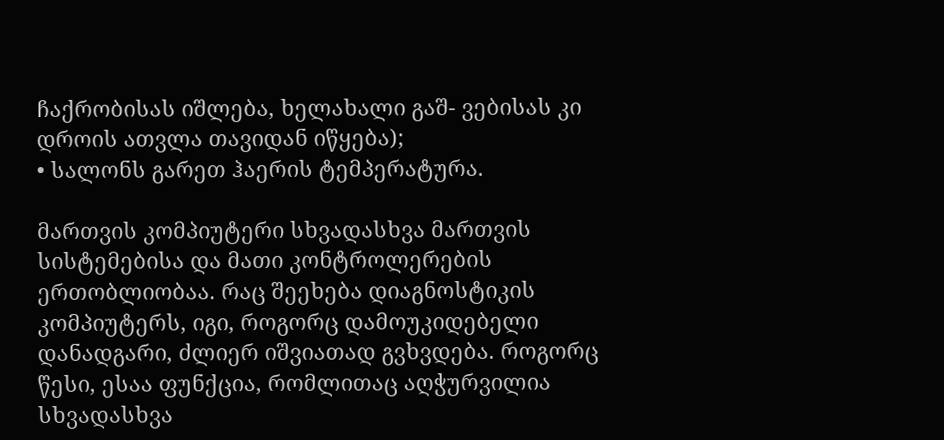ჩაქრობისას იშლება, ხელახალი გაშ- ვებისას კი დროის ათვლა თავიდან იწყება);
• სალონს გარეთ ჰაერის ტემპერატურა.

მართვის კომპიუტერი სხვადასხვა მართვის სისტემებისა და მათი კონტროლერების ერთობლიობაა. რაც შეეხება დიაგნოსტიკის კომპიუტერს, იგი, როგორც დამოუკიდებელი დანადგარი, ძლიერ იშვიათად გვხვდება. როგორც წესი, ესაა ფუნქცია, რომლითაც აღჭურვილია სხვადასხვა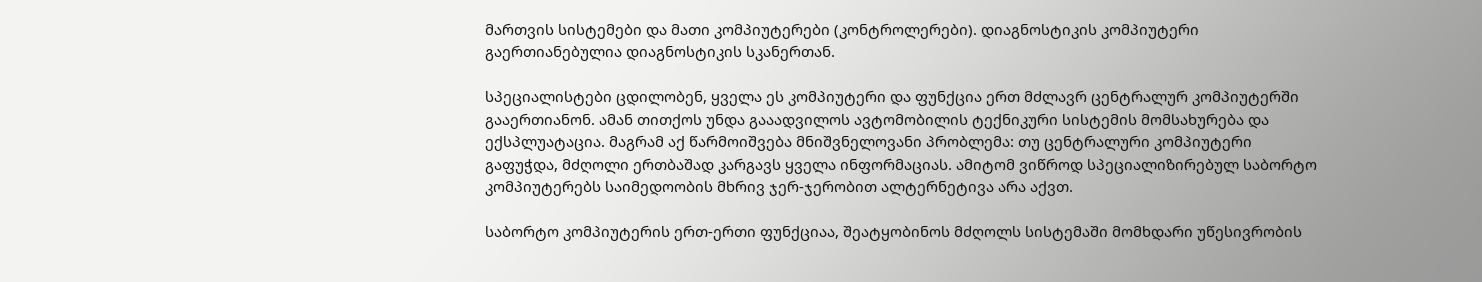მართვის სისტემები და მათი კომპიუტერები (კონტროლერები). დიაგნოსტიკის კომპიუტერი გაერთიანებულია დიაგნოსტიკის სკანერთან.

სპეციალისტები ცდილობენ, ყველა ეს კომპიუტერი და ფუნქცია ერთ მძლავრ ცენტრალურ კომპიუტერში გააერთიანონ. ამან თითქოს უნდა გააადვილოს ავტომობილის ტექნიკური სისტემის მომსახურება და ექსპლუატაცია. მაგრამ აქ წარმოიშვება მნიშვნელოვანი პრობლემა: თუ ცენტრალური კომპიუტერი გაფუჭდა, მძღოლი ერთბაშად კარგავს ყველა ინფორმაციას. ამიტომ ვიწროდ სპეციალიზირებულ საბორტო კომპიუტერებს საიმედოობის მხრივ ჯერ-ჯერობით ალტერნეტივა არა აქვთ.

საბორტო კომპიუტერის ერთ-ერთი ფუნქციაა, შეატყობინოს მძღოლს სისტემაში მომხდარი უწესივრობის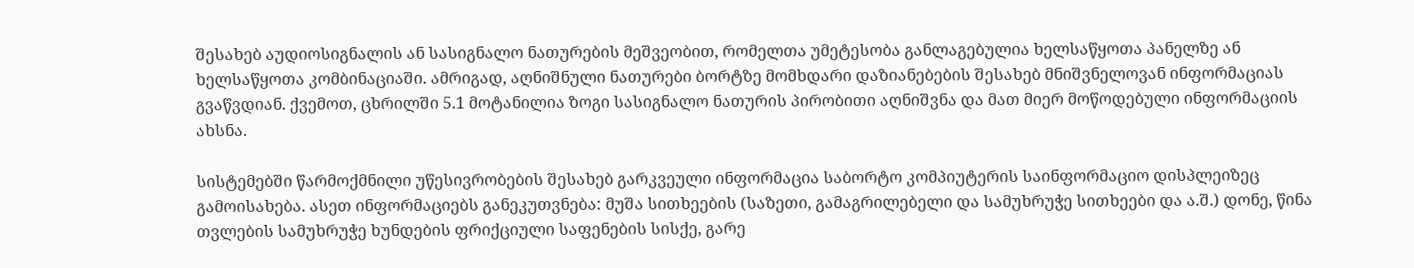შესახებ აუდიოსიგნალის ან სასიგნალო ნათურების მეშვეობით, რომელთა უმეტესობა განლაგებულია ხელსაწყოთა პანელზე ან ხელსაწყოთა კომბინაციაში. ამრიგად, აღნიშნული ნათურები ბორტზე მომხდარი დაზიანებების შესახებ მნიშვნელოვან ინფორმაციას გვაწვდიან. ქვემოთ, ცხრილში 5.1 მოტანილია ზოგი სასიგნალო ნათურის პირობითი აღნიშვნა და მათ მიერ მოწოდებული ინფორმაციის ახსნა.

სისტემებში წარმოქმნილი უწესივრობების შესახებ გარკვეული ინფორმაცია საბორტო კომპიუტერის საინფორმაციო დისპლეიზეც გამოისახება. ასეთ ინფორმაციებს განეკუთვნება: მუშა სითხეების (საზეთი, გამაგრილებელი და სამუხრუჭე სითხეები და ა.შ.) დონე, წინა თვლების სამუხრუჭე ხუნდების ფრიქციული საფენების სისქე, გარე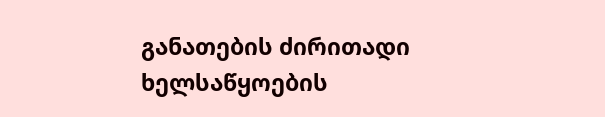განათების ძირითადი ხელსაწყოების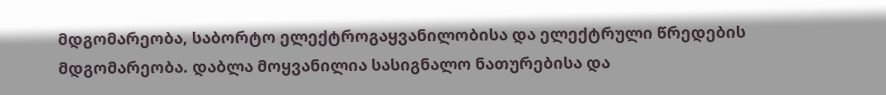მდგომარეობა, საბორტო ელექტროგაყვანილობისა და ელექტრული წრედების მდგომარეობა. დაბლა მოყვანილია სასიგნალო ნათურებისა და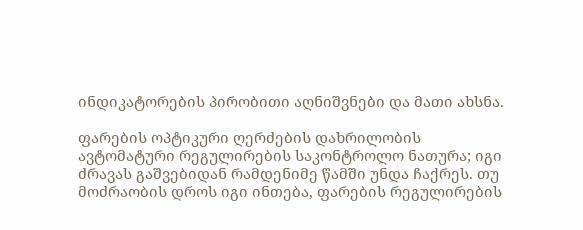ინდიკატორების პირობითი აღნიშვნები და მათი ახსნა.

ფარების ოპტიკური ღერძების დახრილობის ავტომატური რეგულირების საკონტროლო ნათურა; იგი ძრავას გაშვებიდან რამდენიმე წამში უნდა ჩაქრეს. თუ მოძრაობის დროს იგი ინთება, ფარების რეგულირების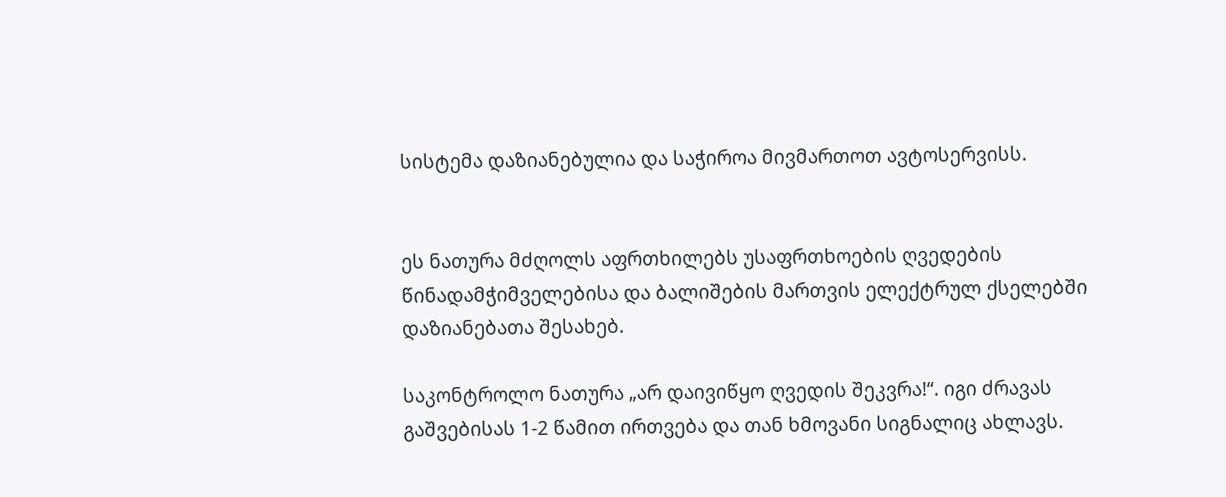სისტემა დაზიანებულია და საჭიროა მივმართოთ ავტოსერვისს.


ეს ნათურა მძღოლს აფრთხილებს უსაფრთხოების ღვედების წინადამჭიმველებისა და ბალიშების მართვის ელექტრულ ქსელებში დაზიანებათა შესახებ.

საკონტროლო ნათურა „არ დაივიწყო ღვედის შეკვრა!“. იგი ძრავას გაშვებისას 1-2 წამით ირთვება და თან ხმოვანი სიგნალიც ახლავს.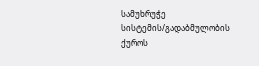სამუხრუჭე სისტემის/გადაბმულობის ქუროს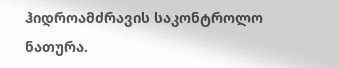ჰიდროამძრავის საკონტროლო ნათურა.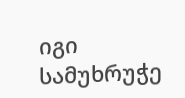იგი სამუხრუჭე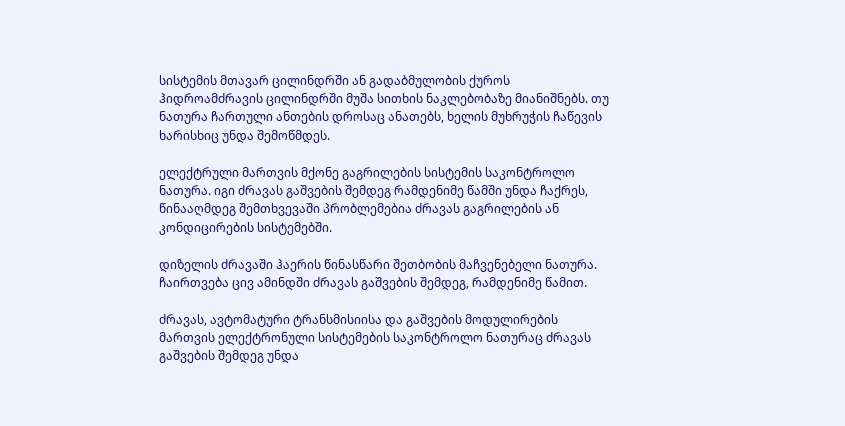სისტემის მთავარ ცილინდრში ან გადაბმულობის ქუროს ჰიდროამძრავის ცილინდრში მუშა სითხის ნაკლებობაზე მიანიშნებს. თუ ნათურა ჩართული ანთების დროსაც ანათებს, ხელის მუხრუჭის ჩაწევის ხარისხიც უნდა შემოწმდეს.

ელექტრული მართვის მქონე გაგრილების სისტემის საკონტროლო ნათურა. იგი ძრავას გაშვების შემდეგ რამდენიმე წამში უნდა ჩაქრეს, წინააღმდეგ შემთხვევაში პრობლემებია ძრავას გაგრილების ან კონდიცირების სისტემებში.

დიზელის ძრავაში ჰაერის წინასწარი შეთბობის მაჩვენებელი ნათურა. ჩაირთვება ცივ ამინდში ძრავას გაშვების შემდეგ, რამდენიმე წამით.

ძრავას, ავტომატური ტრანსმისიისა და გაშვების მოდულირების მართვის ელექტრონული სისტემების საკონტროლო ნათურაც ძრავას გაშვების შემდეგ უნდა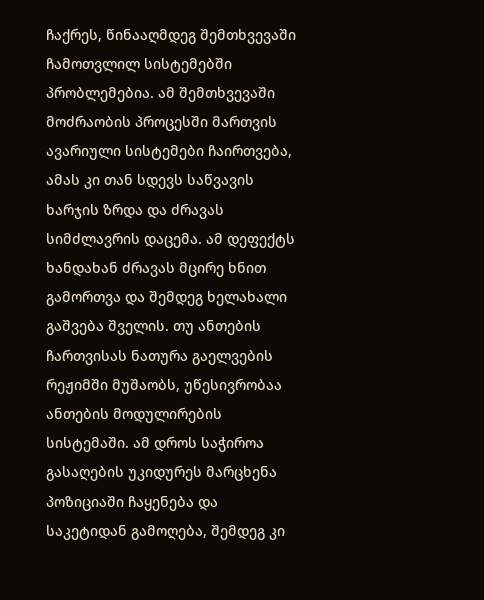ჩაქრეს, წინააღმდეგ შემთხვევაში ჩამოთვლილ სისტემებში პრობლემებია. ამ შემთხვევაში მოძრაობის პროცესში მართვის ავარიული სისტემები ჩაირთვება, ამას კი თან სდევს საწვავის ხარჯის ზრდა და ძრავას სიმძლავრის დაცემა. ამ დეფექტს ხანდახან ძრავას მცირე ხნით გამორთვა და შემდეგ ხელახალი გაშვება შველის. თუ ანთების ჩართვისას ნათურა გაელვების რეჟიმში მუშაობს, უწესივრობაა ანთების მოდულირების სისტემაში. ამ დროს საჭიროა გასაღების უკიდურეს მარცხენა პოზიციაში ჩაყენება და საკეტიდან გამოღება, შემდეგ კი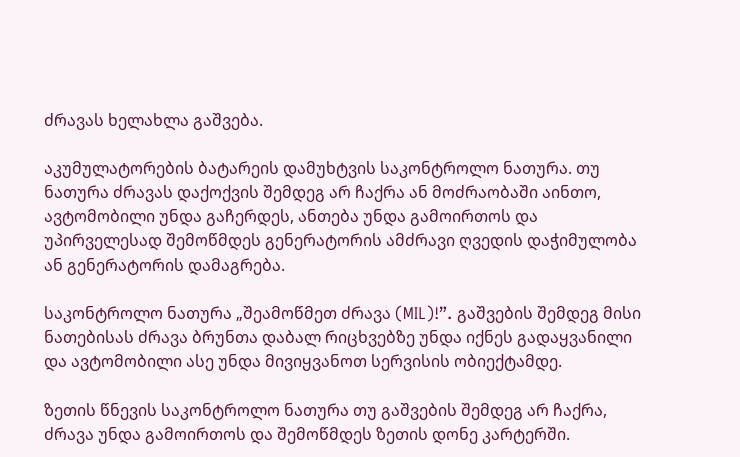ძრავას ხელახლა გაშვება.

აკუმულატორების ბატარეის დამუხტვის საკონტროლო ნათურა. თუ ნათურა ძრავას დაქოქვის შემდეგ არ ჩაქრა ან მოძრაობაში აინთო, ავტომობილი უნდა გაჩერდეს, ანთება უნდა გამოირთოს და უპირველესად შემოწმდეს გენერატორის ამძრავი ღვედის დაჭიმულობა ან გენერატორის დამაგრება.

საკონტროლო ნათურა „შეამოწმეთ ძრავა (MIL)!”. გაშვების შემდეგ მისი ნათებისას ძრავა ბრუნთა დაბალ რიცხვებზე უნდა იქნეს გადაყვანილი და ავტომობილი ასე უნდა მივიყვანოთ სერვისის ობიექტამდე.

ზეთის წნევის საკონტროლო ნათურა თუ გაშვების შემდეგ არ ჩაქრა, ძრავა უნდა გამოირთოს და შემოწმდეს ზეთის დონე კარტერში.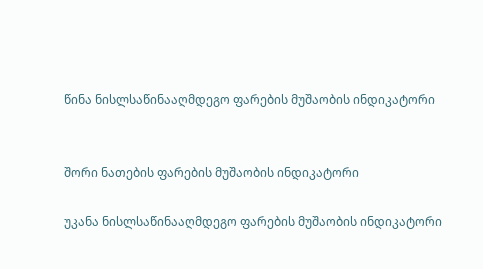წინა ნისლსაწინააღმდეგო ფარების მუშაობის ინდიკატორი


შორი ნათების ფარების მუშაობის ინდიკატორი

უკანა ნისლსაწინააღმდეგო ფარების მუშაობის ინდიკატორი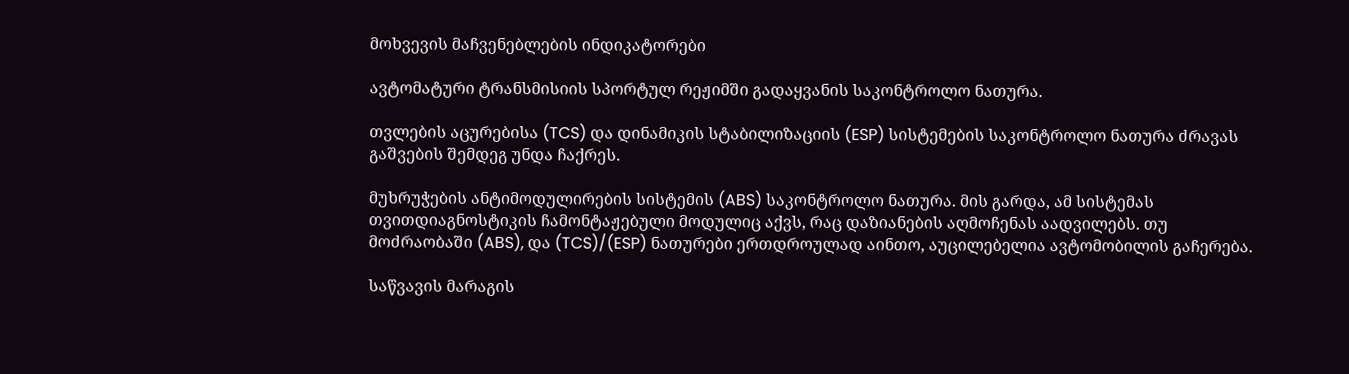მოხვევის მაჩვენებლების ინდიკატორები

ავტომატური ტრანსმისიის სპორტულ რეჟიმში გადაყვანის საკონტროლო ნათურა.

თვლების აცურებისა (TCS) და დინამიკის სტაბილიზაციის (ESP) სისტემების საკონტროლო ნათურა ძრავას გაშვების შემდეგ უნდა ჩაქრეს.

მუხრუჭების ანტიმოდულირების სისტემის (ABS) საკონტროლო ნათურა. მის გარდა, ამ სისტემას თვითდიაგნოსტიკის ჩამონტაჟებული მოდულიც აქვს, რაც დაზიანების აღმოჩენას აადვილებს. თუ მოძრაობაში (ABS), და (TCS)/(ESP) ნათურები ერთდროულად აინთო, აუცილებელია ავტომობილის გაჩერება.

საწვავის მარაგის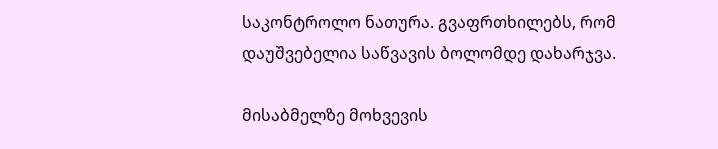საკონტროლო ნათურა. გვაფრთხილებს, რომ დაუშვებელია საწვავის ბოლომდე დახარჯვა.

მისაბმელზე მოხვევის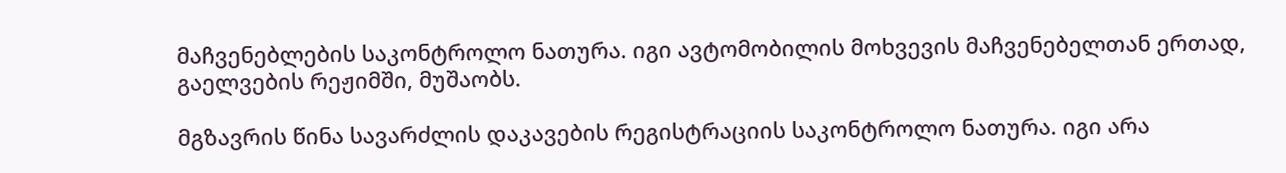მაჩვენებლების საკონტროლო ნათურა. იგი ავტომობილის მოხვევის მაჩვენებელთან ერთად, გაელვების რეჟიმში, მუშაობს.

მგზავრის წინა სავარძლის დაკავების რეგისტრაციის საკონტროლო ნათურა. იგი არა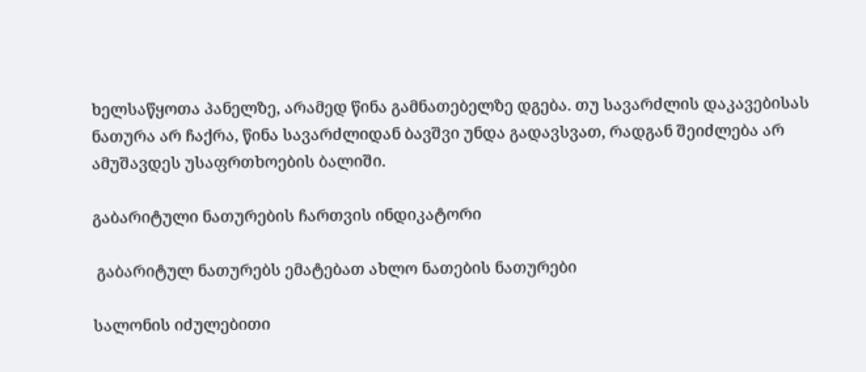ხელსაწყოთა პანელზე, არამედ წინა გამნათებელზე დგება. თუ სავარძლის დაკავებისას ნათურა არ ჩაქრა, წინა სავარძლიდან ბავშვი უნდა გადავსვათ, რადგან შეიძლება არ ამუშავდეს უსაფრთხოების ბალიში.

გაბარიტული ნათურების ჩართვის ინდიკატორი

 გაბარიტულ ნათურებს ემატებათ ახლო ნათების ნათურები

სალონის იძულებითი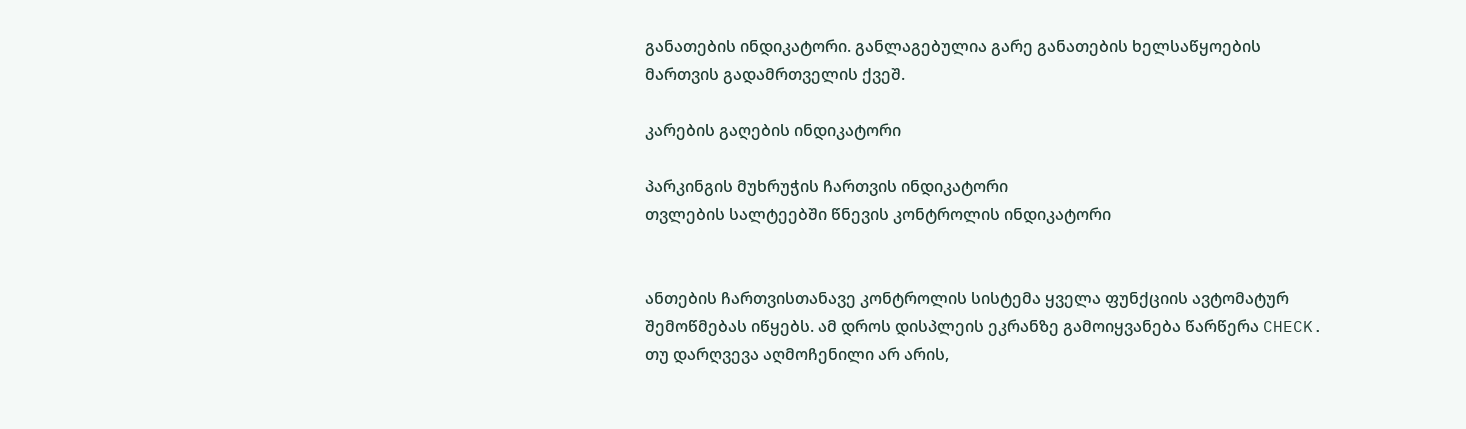განათების ინდიკატორი. განლაგებულია გარე განათების ხელსაწყოების მართვის გადამრთველის ქვეშ.

კარების გაღების ინდიკატორი

პარკინგის მუხრუჭის ჩართვის ინდიკატორი
თვლების სალტეებში წნევის კონტროლის ინდიკატორი


ანთების ჩართვისთანავე კონტროლის სისტემა ყველა ფუნქციის ავტომატურ შემოწმებას იწყებს. ამ დროს დისპლეის ეკრანზე გამოიყვანება წარწერა CHECK. თუ დარღვევა აღმოჩენილი არ არის,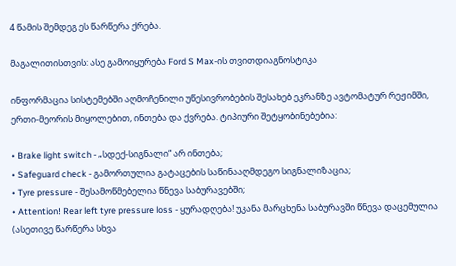4 წამის შემდეგ ეს წარწერა ქრება.

მაგალითისთვის: ასე გამოიყურება Ford S Max-ის თვითდიაგნოსტიკა

ინფორმაცია სისტემებში აღმოჩენილი უწესივრობების შესახებ ეკრანზე ავტომატურ რეჟიმში, ერთი-მეორის მიყოლებით, ინთება და ქვრება. ტიპიური შეტყობინებებია:

• Brake light switch - „სდექ-სიგნალი“ არ ინთება;
• Safeguard check - გამორთულია გატაცების საწინააღმდეგო სიგნალიზაცია;
• Tyre pressure - შესამოწმებელია წნევა საბურავებში;
• Attention! Rear left tyre pressure loss - ყურადღება! უკანა მარცხენა საბურავში წნევა დაცემულია (ასეთივე წარწერა სხვა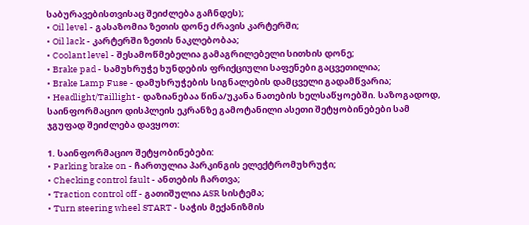საბურავებისთვისაც შეიძლება გაჩნდეს);
• Oil level - გასაზომია ზეთის დონე ძრავის კარტერში;
• Oil lack - კარტერში ზეთის ნაკლებობაა;
• Coolant level - შესამოწმებელია გამაგრილებელი სითხის დონე;
• Brake pad - სამუხრუჭე ხუნდების ფრიქციული საფენები გაცვეთილია;
• Brake Lamp Fuse - დამუხრუჭების სიგნალების დამცველი გადამწვარია;
• Headlight/Taillight - დაზიანებაა წინა/უკანა ნათების ხელსაწყოებში. საზოგადოდ, საინფორმაციო დისპლეის ეკრანზე გამოტანილი ასეთი შეტყობინებები სამ ჯგუფად შეიძლება დავყოთ:

1. საინფორმაციო შეტყობინებები:
• Parking brake on - ჩართულია პარკინგის ელექტრომუხრუჭი;
• Checking control fault - ანთების ჩართვა;
• Traction control off - გათიშულია ASR სისტემა;
• Turn steering wheel START - საჭის მექანიზმის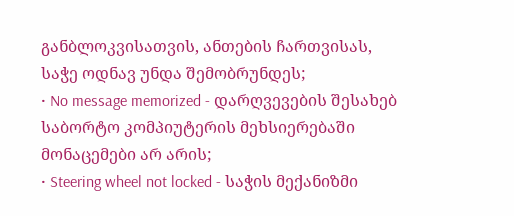განბლოკვისათვის, ანთების ჩართვისას, საჭე ოდნავ უნდა შემობრუნდეს;
• No message memorized - დარღვევების შესახებ საბორტო კომპიუტერის მეხსიერებაში მონაცემები არ არის;
• Steering wheel not locked - საჭის მექანიზმი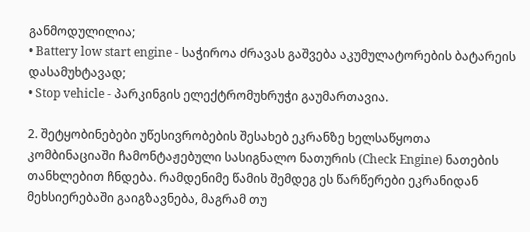განმოდულილია;
• Battery low start engine - საჭიროა ძრავას გაშვება აკუმულატორების ბატარეის დასამუხტავად;
• Stop vehicle - პარკინგის ელექტრომუხრუჭი გაუმართავია.

2. შეტყობინებები უწესივრობების შესახებ ეკრანზე ხელსაწყოთა კომბინაციაში ჩამონტაჟებული სასიგნალო ნათურის (Check Engine) ნათების თანხლებით ჩნდება. რამდენიმე წამის შემდეგ ეს წარწერები ეკრანიდან მეხსიერებაში გაიგზავნება, მაგრამ თუ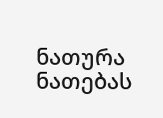ნათურა ნათებას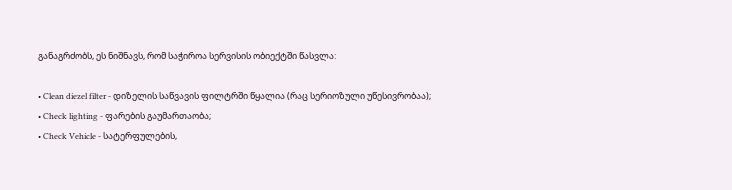განაგრძობს, ეს ნიშნავს, რომ საჭიროა სერვისის ობიექტში წასვლა:

• Clean diezel filter - დიზელის საწვავის ფილტრში წყალია (რაც სერიოზული უწესივრობაა);
• Check lighting - ფარების გაუმართაობა;
• Check Vehicle - სატერფულების,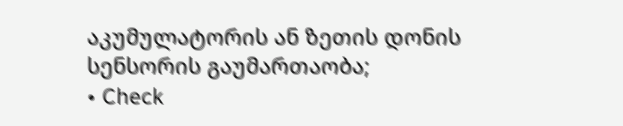აკუმულატორის ან ზეთის დონის სენსორის გაუმართაობა;
• Check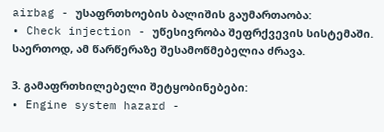airbag - უსაფრთხოების ბალიშის გაუმართაობა:
• Check injection - უწესივრობა შეფრქვევის სისტემაში. საერთოდ, ამ წარწერაზე შესამოწმებელია ძრავა.

3. გამაფრთხილებელი შეტყობინებები:
• Engine system hazard -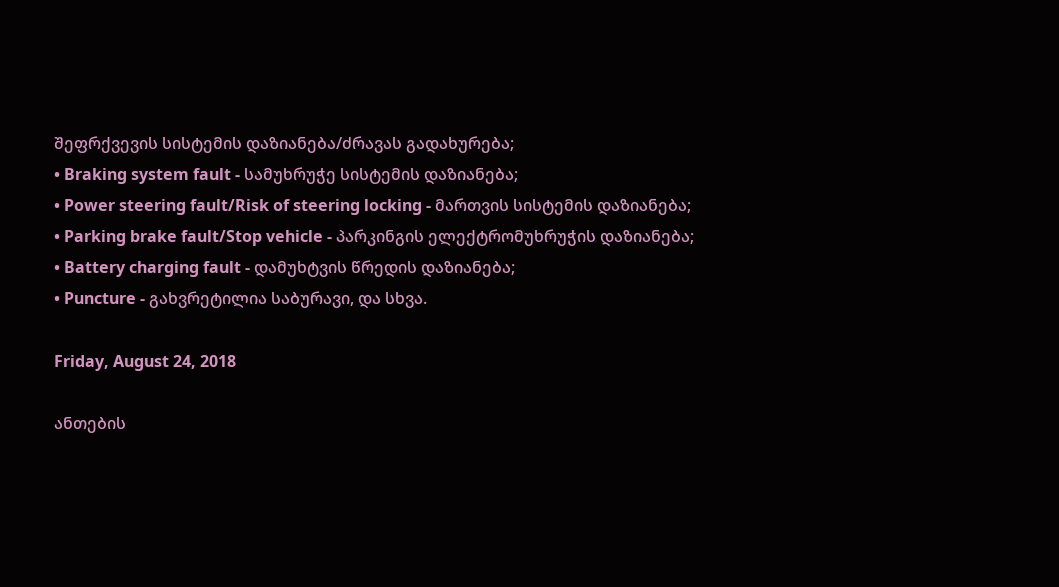შეფრქვევის სისტემის დაზიანება/ძრავას გადახურება;
• Braking system fault - სამუხრუჭე სისტემის დაზიანება;
• Power steering fault/Risk of steering locking - მართვის სისტემის დაზიანება;
• Parking brake fault/Stop vehicle - პარკინგის ელექტრომუხრუჭის დაზიანება;
• Battery charging fault - დამუხტვის წრედის დაზიანება;
• Puncture - გახვრეტილია საბურავი, და სხვა.

Friday, August 24, 2018

ანთების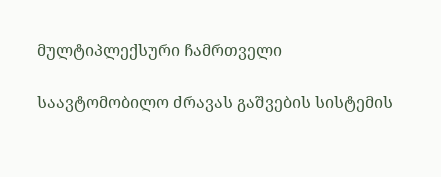მულტიპლექსური ჩამრთველი

საავტომობილო ძრავას გაშვების სისტემის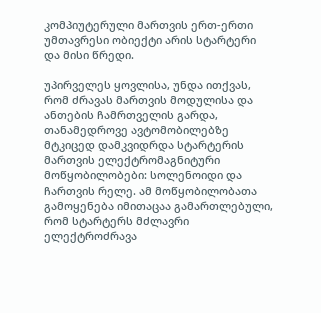კომპიუტერული მართვის ერთ-ერთი უმთავრესი ობიექტი არის სტარტერი და მისი წრედი.

უპირველეს ყოვლისა, უნდა ითქვას, რომ ძრავას მართვის მოდულისა და ანთების ჩამრთველის გარდა, თანამედროვე ავტომობილებზე მტკიცედ დამკვიდრდა სტარტერის მართვის ელექტრომაგნიტური მოწყობილობები: სოლენოიდი და ჩართვის რელე. ამ მოწყობილობათა გამოყენება იმითაცაა გამართლებული, რომ სტარტერს მძლავრი ელექტროძრავა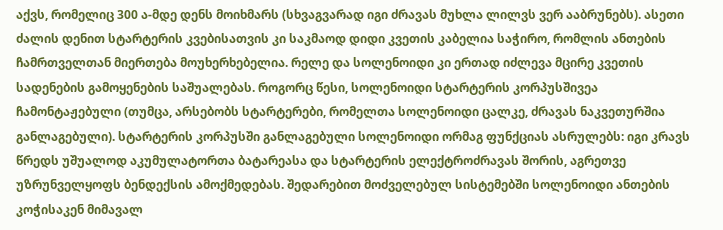აქვს, რომელიც 300 ა-მდე დენს მოიხმარს (სხვაგვარად იგი ძრავას მუხლა ლილვს ვერ ააბრუნებს). ასეთი ძალის დენით სტარტერის კვებისათვის კი საკმაოდ დიდი კვეთის კაბელია საჭირო, რომლის ანთების ჩამრთველთან მიერთება მოუხერხებელია. რელე და სოლენოიდი კი ერთად იძლევა მცირე კვეთის სადენების გამოყენების საშუალებას. როგორც წესი, სოლენოიდი სტარტერის კორპუსშივეა ჩამონტაჟებული (თუმცა, არსებობს სტარტერები, რომელთა სოლენოიდი ცალკე, ძრავას ნაკვეთურშია განლაგებული). სტარტერის კორპუსში განლაგებული სოლენოიდი ორმაგ ფუნქციას ასრულებს: იგი კრავს წრედს უშუალოდ აკუმულატორთა ბატარეასა და სტარტერის ელექტროძრავას შორის, აგრეთვე უზრუნველყოფს ბენდექსის ამოქმედებას. შედარებით მოძველებულ სისტემებში სოლენოიდი ანთების კოჭისაკენ მიმავალ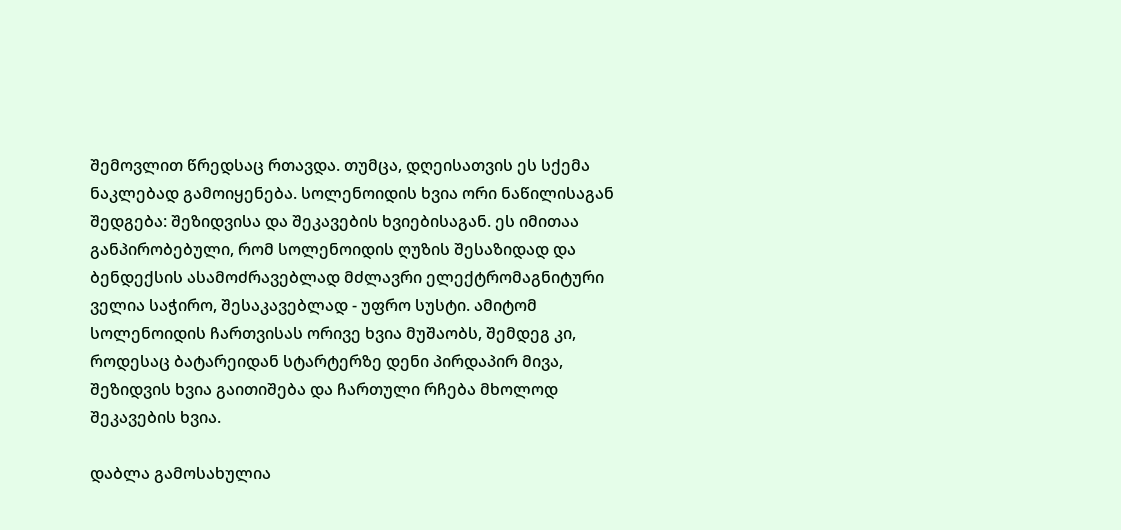შემოვლით წრედსაც რთავდა. თუმცა, დღეისათვის ეს სქემა ნაკლებად გამოიყენება. სოლენოიდის ხვია ორი ნაწილისაგან შედგება: შეზიდვისა და შეკავების ხვიებისაგან. ეს იმითაა განპირობებული, რომ სოლენოიდის ღუზის შესაზიდად და ბენდექსის ასამოძრავებლად მძლავრი ელექტრომაგნიტური ველია საჭირო, შესაკავებლად - უფრო სუსტი. ამიტომ სოლენოიდის ჩართვისას ორივე ხვია მუშაობს, შემდეგ კი, როდესაც ბატარეიდან სტარტერზე დენი პირდაპირ მივა, შეზიდვის ხვია გაითიშება და ჩართული რჩება მხოლოდ შეკავების ხვია.

დაბლა გამოსახულია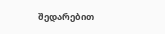შედარებით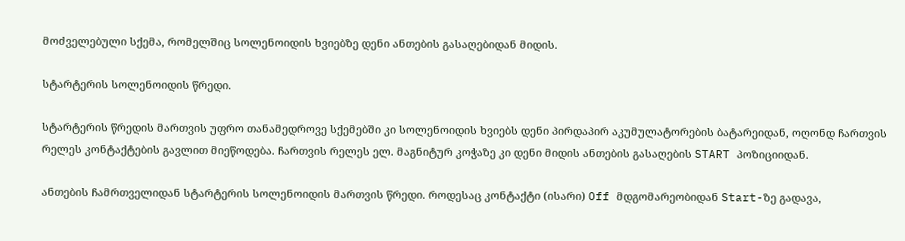მოძველებული სქემა, რომელშიც სოლენოიდის ხვიებზე დენი ანთების გასაღებიდან მიდის.

სტარტერის სოლენოიდის წრედი.

სტარტერის წრედის მართვის უფრო თანამედროვე სქემებში კი სოლენოიდის ხვიებს დენი პირდაპირ აკუმულატორების ბატარეიდან, ოღონდ ჩართვის რელეს კონტაქტების გავლით მიეწოდება. ჩართვის რელეს ელ. მაგნიტურ კოჭაზე კი დენი მიდის ანთების გასაღების START პოზიციიდან.

ანთების ჩამრთველიდან სტარტერის სოლენოიდის მართვის წრედი. როდესაც კონტაქტი (ისარი) Off მდგომარეობიდან Start-ზე გადავა,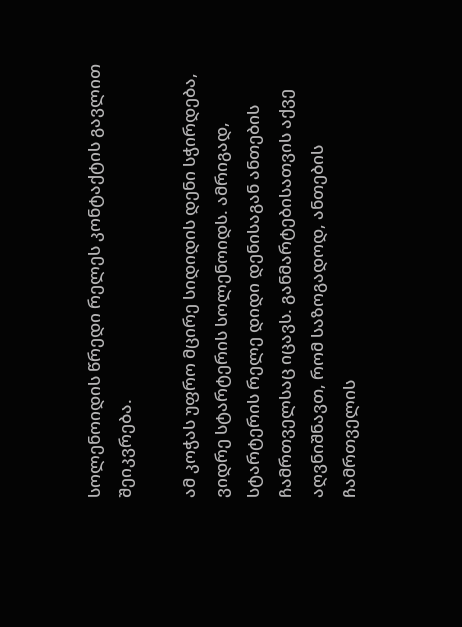სოლენოიდის წრედი რელეს კონტაქტის გავლით შეიკვრება.

ამ კოჭას უფრო მცირე სიდიდის დენი სჭირდება, ვიდრე სტარტერის სოლენოიდს. ამრიგად, სტარტერის რელე დიდი დენისაგან ანთების ჩამრთველსაც იცავს. განმარტებისათვის აქვე აღვნიშნავთ, რომ საზოგადოდ, ანთების ჩამრთველის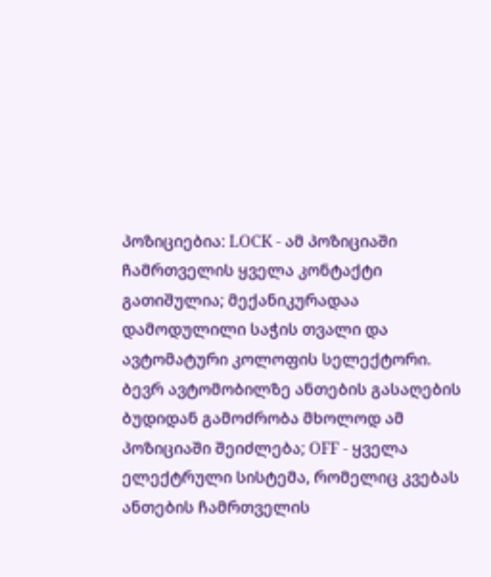პოზიციებია: LOCK - ამ პოზიციაში ჩამრთველის ყველა კონტაქტი გათიშულია; მექანიკურადაა დამოდულილი საჭის თვალი და ავტომატური კოლოფის სელექტორი. ბევრ ავტომობილზე ანთების გასაღების ბუდიდან გამოძრობა მხოლოდ ამ პოზიციაში შეიძლება; OFF - ყველა ელექტრული სისტემა, რომელიც კვებას ანთების ჩამრთველის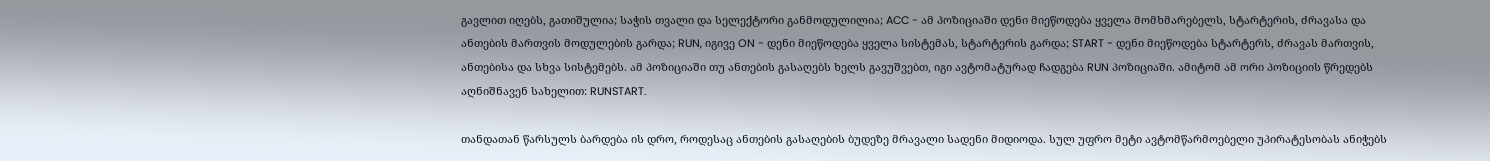გავლით იღებს, გათიშულია; საჭის თვალი და სელექტორი განმოდულილია; ACC - ამ პოზიციაში დენი მიეწოდება ყველა მომხმარებელს, სტარტერის, ძრავასა და ანთების მართვის მოდულების გარდა; RUN, იგივე ON - დენი მიეწოდება ყველა სისტემას, სტარტერის გარდა; START - დენი მიეწოდება სტარტერს, ძრავას მართვის, ანთებისა და სხვა სისტემებს. ამ პოზიციაში თუ ანთების გასაღებს ხელს გავუშვებთ, იგი ავტომატურად ჩადგება RUN პოზიციაში. ამიტომ ამ ორი პოზიციის წრედებს აღნიშნავენ სახელით: RUNSTART.

თანდათან წარსულს ბარდება ის დრო, როდესაც ანთების გასაღების ბუდეზე მრავალი სადენი მიდიოდა. სულ უფრო მეტი ავტომწარმოებელი უპირატესობას ანიჭებს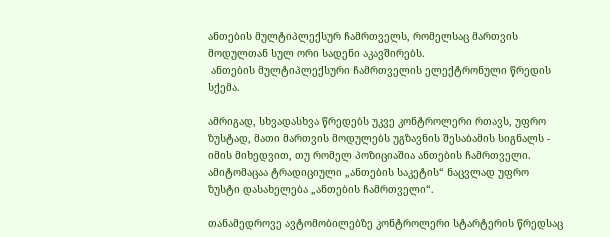ანთების მულტიპლექსურ ჩამრთველს, რომელსაც მართვის მოდულთან სულ ორი სადენი აკავშირებს.
 ანთების მულტიპლექსური ჩამრთველის ელექტრონული წრედის სქემა.

ამრიგად, სხვადასხვა წრედებს უკვე კონტროლერი რთავს, უფრო ზუსტად, მათი მართვის მოდულებს უგზავნის შესაბამის სიგნალს - იმის მიხედვით, თუ რომელ პოზიციაშია ანთების ჩამრთველი. ამიტომაცაა ტრადიციული „ანთების საკეტის“ ნაცვლად უფრო ზუსტი დასახელება „ანთების ჩამრთველი“.

თანამედროვე ავტომობილებზე კონტროლერი სტარტერის წრედსაც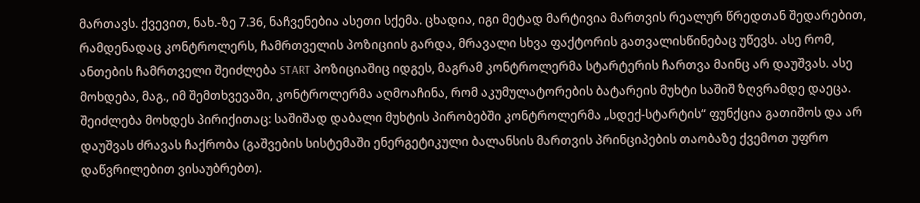მართავს. ქვევით, ნახ.-ზე 7.36, ნაჩვენებია ასეთი სქემა. ცხადია, იგი მეტად მარტივია მართვის რეალურ წრედთან შედარებით, რამდენადაც კონტროლერს, ჩამრთველის პოზიციის გარდა, მრავალი სხვა ფაქტორის გათვალისწინებაც უწევს. ასე რომ, ანთების ჩამრთველი შეიძლება START პოზიციაშიც იდგეს, მაგრამ კონტროლერმა სტარტერის ჩართვა მაინც არ დაუშვას. ასე მოხდება, მაგ., იმ შემთხვევაში, კონტროლერმა აღმოაჩინა, რომ აკუმულატორების ბატარეის მუხტი საშიშ ზღვრამდე დაეცა. შეიძლება მოხდეს პირიქითაც: საშიშად დაბალი მუხტის პირობებში კონტროლერმა „სდექ-სტარტის“ ფუნქცია გათიშოს და არ დაუშვას ძრავას ჩაქრობა (გაშვების სისტემაში ენერგეტიკული ბალანსის მართვის პრინციპების თაობაზე ქვემოთ უფრო დაწვრილებით ვისაუბრებთ).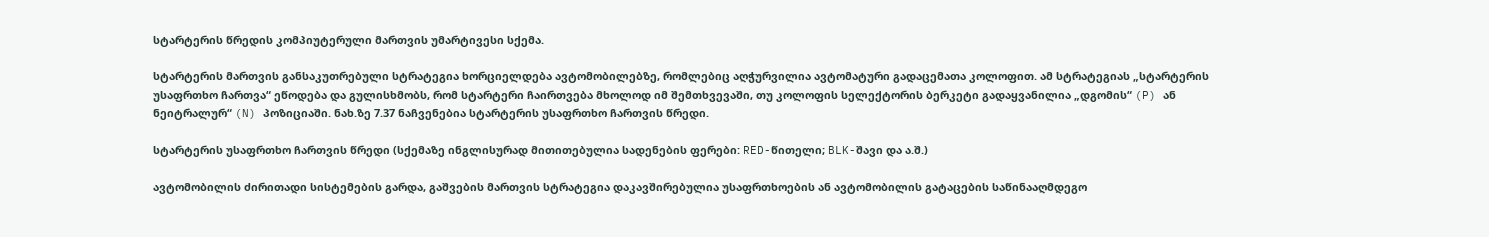სტარტერის წრედის კომპიუტერული მართვის უმარტივესი სქემა.

სტარტერის მართვის განსაკუთრებული სტრატეგია ხორციელდება ავტომობილებზე, რომლებიც აღჭურვილია ავტომატური გადაცემათა კოლოფით. ამ სტრატეგიას „სტარტერის უსაფრთხო ჩართვა“ ეწოდება და გულისხმობს, რომ სტარტერი ჩაირთვება მხოლოდ იმ შემთხვევაში, თუ კოლოფის სელექტორის ბერკეტი გადაყვანილია „დგომის“ (P) ან ნეიტრალურ“ (N) პოზიციაში. ნახ.ზე 7.37 ნაჩვენებია სტარტერის უსაფრთხო ჩართვის წრედი.

სტარტერის უსაფრთხო ჩართვის წრედი (სქემაზე ინგლისურად მითითებულია სადენების ფერები: RED-წითელი; BLK-შავი და ა.შ.)

ავტომობილის ძირითადი სისტემების გარდა, გაშვების მართვის სტრატეგია დაკავშირებულია უსაფრთხოების ან ავტომობილის გატაცების საწინააღმდეგო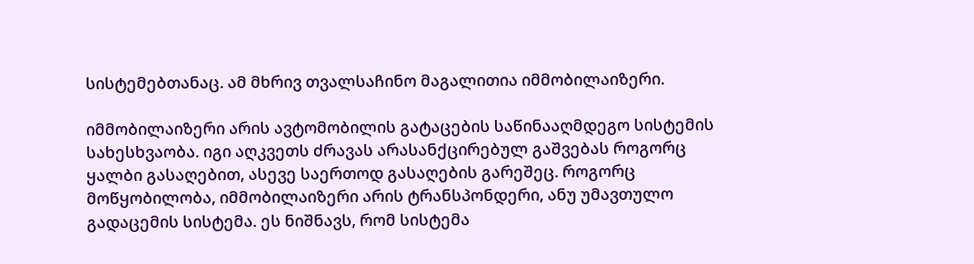სისტემებთანაც. ამ მხრივ თვალსაჩინო მაგალითია იმმობილაიზერი.

იმმობილაიზერი არის ავტომობილის გატაცების საწინააღმდეგო სისტემის სახესხვაობა. იგი აღკვეთს ძრავას არასანქცირებულ გაშვებას როგორც ყალბი გასაღებით, ასევე საერთოდ გასაღების გარეშეც. როგორც მოწყობილობა, იმმობილაიზერი არის ტრანსპონდერი, ანუ უმავთულო გადაცემის სისტემა. ეს ნიშნავს, რომ სისტემა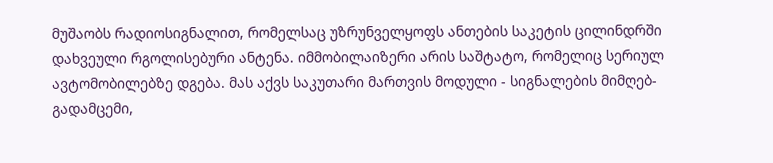მუშაობს რადიოსიგნალით, რომელსაც უზრუნველყოფს ანთების საკეტის ცილინდრში დახვეული რგოლისებური ანტენა. იმმობილაიზერი არის საშტატო, რომელიც სერიულ ავტომობილებზე დგება. მას აქვს საკუთარი მართვის მოდული - სიგნალების მიმღებ-გადამცემი,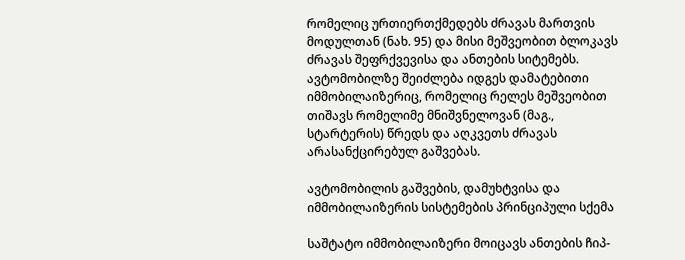რომელიც ურთიერთქმედებს ძრავას მართვის მოდულთან (ნახ. 95) და მისი მეშვეობით ბლოკავს ძრავას შეფრქვევისა და ანთების სიტემებს. ავტომობილზე შეიძლება იდგეს დამატებითი იმმობილაიზერიც, რომელიც რელეს მეშვეობით თიშავს რომელიმე მნიშვნელოვან (მაგ., სტარტერის) წრედს და აღკვეთს ძრავას არასანქცირებულ გაშვებას.

ავტომობილის გაშვების, დამუხტვისა და იმმობილაიზერის სისტემების პრინციპული სქემა

საშტატო იმმობილაიზერი მოიცავს ანთების ჩიპ-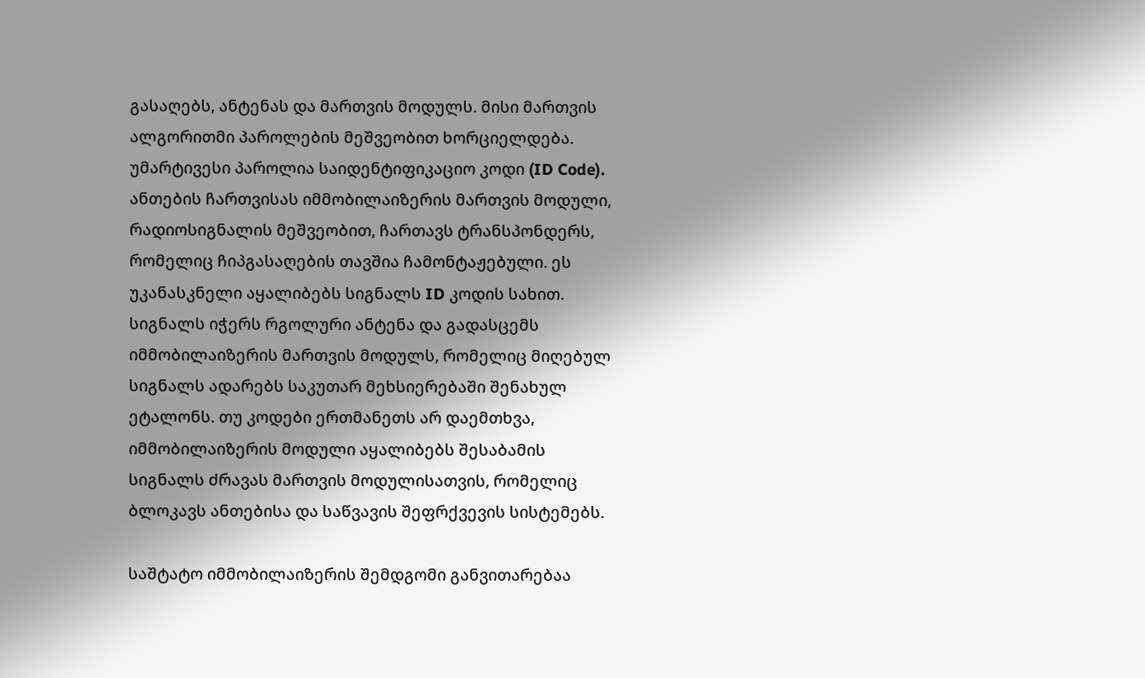გასაღებს, ანტენას და მართვის მოდულს. მისი მართვის ალგორითმი პაროლების მეშვეობით ხორციელდება. უმარტივესი პაროლია საიდენტიფიკაციო კოდი (ID Code). ანთების ჩართვისას იმმობილაიზერის მართვის მოდული, რადიოსიგნალის მეშვეობით, ჩართავს ტრანსპონდერს, რომელიც ჩიპგასაღების თავშია ჩამონტაჟებული. ეს უკანასკნელი აყალიბებს სიგნალს ID კოდის სახით. სიგნალს იჭერს რგოლური ანტენა და გადასცემს იმმობილაიზერის მართვის მოდულს, რომელიც მიღებულ სიგნალს ადარებს საკუთარ მეხსიერებაში შენახულ ეტალონს. თუ კოდები ერთმანეთს არ დაემთხვა, იმმობილაიზერის მოდული აყალიბებს შესაბამის სიგნალს ძრავას მართვის მოდულისათვის, რომელიც ბლოკავს ანთებისა და საწვავის შეფრქვევის სისტემებს.

საშტატო იმმობილაიზერის შემდგომი განვითარებაა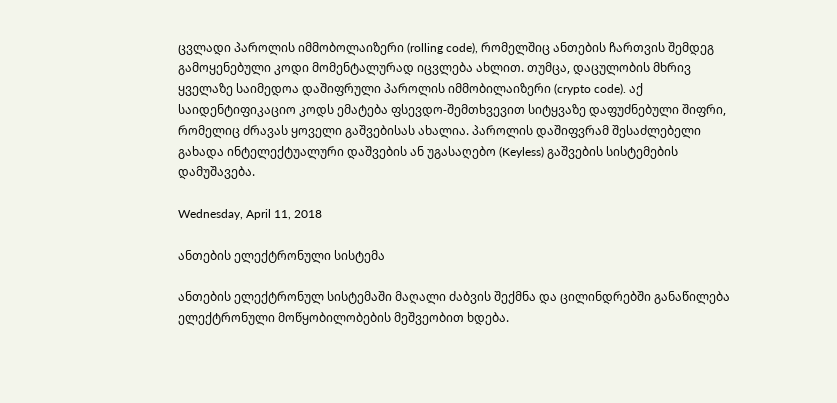ცვლადი პაროლის იმმობოლაიზერი (rolling code), რომელშიც ანთების ჩართვის შემდეგ გამოყენებული კოდი მომენტალურად იცვლება ახლით. თუმცა, დაცულობის მხრივ ყველაზე საიმედოა დაშიფრული პაროლის იმმობილაიზერი (crypto code). აქ საიდენტიფიკაციო კოდს ემატება ფსევდო-შემთხვევით სიტყვაზე დაფუძნებული შიფრი, რომელიც ძრავას ყოველი გაშვებისას ახალია. პაროლის დაშიფვრამ შესაძლებელი გახადა ინტელექტუალური დაშვების ან უგასაღებო (Keyless) გაშვების სისტემების დამუშავება.

Wednesday, April 11, 2018

ანთების ელექტრონული სისტემა

ანთების ელექტრონულ სისტემაში მაღალი ძაბვის შექმნა და ცილინდრებში განაწილება ელექტრონული მოწყობილობების მეშვეობით ხდება.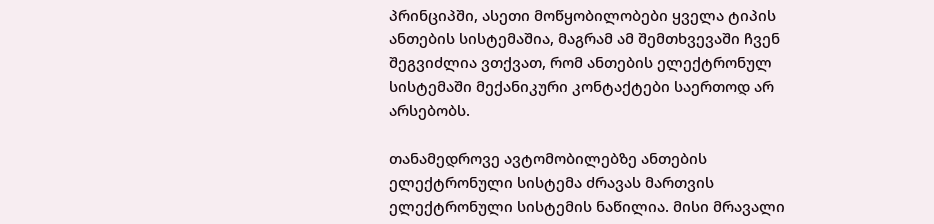პრინციპში, ასეთი მოწყობილობები ყველა ტიპის ანთების სისტემაშია, მაგრამ ამ შემთხვევაში ჩვენ შეგვიძლია ვთქვათ, რომ ანთების ელექტრონულ სისტემაში მექანიკური კონტაქტები საერთოდ არ არსებობს.

თანამედროვე ავტომობილებზე ანთების ელექტრონული სისტემა ძრავას მართვის ელექტრონული სისტემის ნაწილია. მისი მრავალი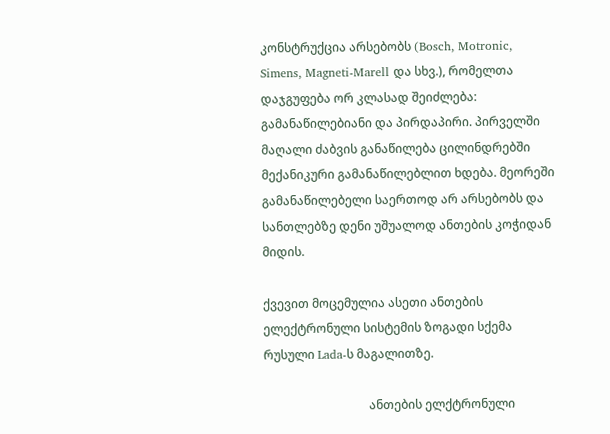კონსტრუქცია არსებობს (Bosch, Motronic, Simens, Magneti-Marell და სხვ.), რომელთა დაჯგუფება ორ კლასად შეიძლება: გამანაწილებიანი და პირდაპირი. პირველში მაღალი ძაბვის განაწილება ცილინდრებში მექანიკური გამანაწილებლით ხდება. მეორეში გამანაწილებელი საერთოდ არ არსებობს და სანთლებზე დენი უშუალოდ ანთების კოჭიდან მიდის.

ქვევით მოცემულია ასეთი ანთების ელექტრონული სისტემის ზოგადი სქემა რუსული Lada-ს მაგალითზე.

                                   ანთების ელქტრონული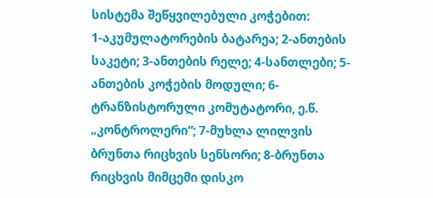სისტემა შეწყვილებული კოჭებით:
1-აკუმულატორების ბატარეა; 2-ანთების საკეტი; 3-ანთების რელე; 4-სანთლები; 5-ანთების კოჭების მოდული; 6-ტრანზისტორული კომუტატორი, ე.წ. „კონტროლერი“; 7-მუხლა ლილვის ბრუნთა რიცხვის სენსორი; 8-ბრუნთა რიცხვის მიმცემი დისკო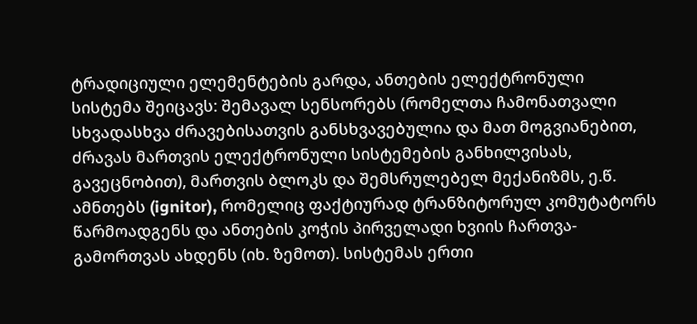ტრადიციული ელემენტების გარდა, ანთების ელექტრონული სისტემა შეიცავს: შემავალ სენსორებს (რომელთა ჩამონათვალი სხვადასხვა ძრავებისათვის განსხვავებულია და მათ მოგვიანებით, ძრავას მართვის ელექტრონული სისტემების განხილვისას, გავეცნობით), მართვის ბლოკს და შემსრულებელ მექანიზმს, ე.წ. ამნთებს (ignitor), რომელიც ფაქტიურად ტრანზიტორულ კომუტატორს წარმოადგენს და ანთების კოჭის პირველადი ხვიის ჩართვა- გამორთვას ახდენს (იხ. ზემოთ). სისტემას ერთი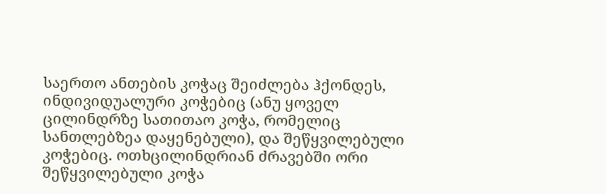საერთო ანთების კოჭაც შეიძლება ჰქონდეს, ინდივიდუალური კოჭებიც (ანუ ყოველ ცილინდრზე სათითაო კოჭა, რომელიც სანთლებზეა დაყენებული), და შეწყვილებული კოჭებიც. ოთხცილინდრიან ძრავებში ორი შეწყვილებული კოჭა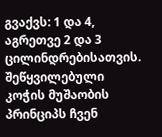გვაქვს: 1 და 4, აგრეთვე 2 და 3 ცილინდრებისათვის. შეწყვილებული კოჭის მუშაობის პრინციპს ჩვენ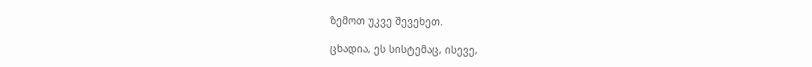ზემოთ უკვე შევეხეთ.

ცხადია, ეს სისტემაც, ისევე,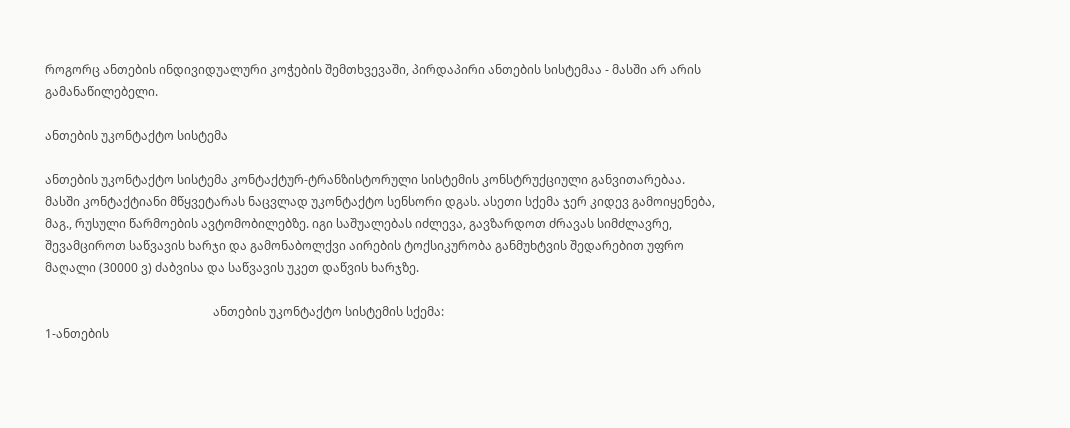როგორც ანთების ინდივიდუალური კოჭების შემთხვევაში, პირდაპირი ანთების სისტემაა - მასში არ არის გამანაწილებელი.

ანთების უკონტაქტო სისტემა

ანთების უკონტაქტო სისტემა კონტაქტურ-ტრანზისტორული სისტემის კონსტრუქციული განვითარებაა. მასში კონტაქტიანი მწყვეტარას ნაცვლად უკონტაქტო სენსორი დგას. ასეთი სქემა ჯერ კიდევ გამოიყენება, მაგ., რუსული წარმოების ავტომობილებზე. იგი საშუალებას იძლევა, გავზარდოთ ძრავას სიმძლავრე, შევამციროთ საწვავის ხარჯი და გამონაბოლქვი აირების ტოქსიკურობა განმუხტვის შედარებით უფრო მაღალი (30000 ვ) ძაბვისა და საწვავის უკეთ დაწვის ხარჯზე.

                                                        ანთების უკონტაქტო სისტემის სქემა:
1-ანთების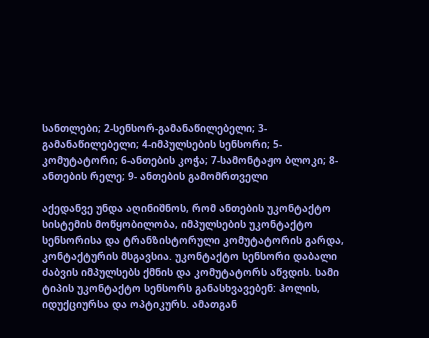სანთლები; 2-სენსორ-გამანაწილებელი; 3-გამანაწილებელი; 4-იმპულსების სენსორი; 5-კომუტატორი; 6-ანთების კოჭა; 7-სამონტაჟო ბლოკი; 8-ანთების რელე; 9- ანთების გამომრთველი

აქედანვე უნდა აღინიშნოს, რომ ანთების უკონტაქტო სისტემის მოწყობილობა, იმპულსების უკონტაქტო სენსორისა და ტრანზისტორული კომუტატორის გარდა, კონტაქტურის მსგავსია. უკონტაქტო სენსორი დაბალი ძაბვის იმპულსებს ქმნის და კომუტატორს აწვდის. სამი ტიპის უკონტაქტო სენსორს განასხვავებენ: ჰოლის, იდუქციურსა და ოპტიკურს. ამათგან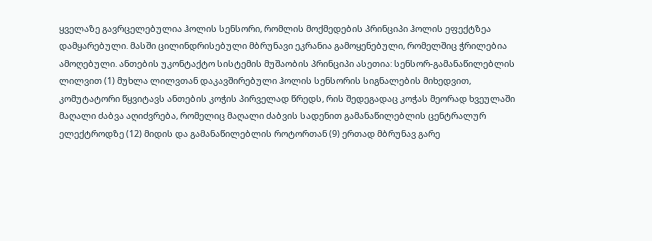ყველაზე გავრცელებულია ჰოლის სენსორი, რომლის მოქმედების პრინციპი ჰოლის ეფექტზეა დამყარებული. მასში ცილინდრისებული მბრუნავი ეკრანია გამოყენებული, რომელშიც ჭრილებია ამოღებული. ანთების უკონტაქტო სისტემის მუშაობის პრინციპი ასეთია: სენსორ-გამანაწილებლის ლილვით (1) მუხლა ლილვთან დაკავშირებული ჰოლის სენსორის სიგნალების მიხედვით, კომუტატორი წყვიტავს ანთების კოჭის პირველად წრედს, რის შედეგადაც კოჭას მეორად ხვეულაში მაღალი ძაბვა აღიძვრება, რომელიც მაღალი ძაბვის სადენით გამანაწილებლის ცენტრალურ ელექტროდზე (12) მიდის და გამანაწილებლის როტორთან (9) ერთად მბრუნავ გარე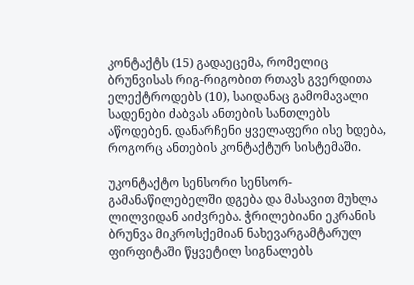კონტაქტს (15) გადაეცემა, რომელიც ბრუნვისას რიგ-რიგობით რთავს გვერდითა ელექტროდებს (10), საიდანაც გამომავალი სადენები ძაბვას ანთების სანთლებს აწოდებენ. დანარჩენი ყველაფერი ისე ხდება, როგორც ანთების კონტაქტურ სისტემაში.

უკონტაქტო სენსორი სენსორ-გამანაწილებელში დგება და მასავით მუხლა ლილვიდან აიძვრება. ჭრილებიანი ეკრანის ბრუნვა მიკროსქემიან ნახევარგამტარულ ფირფიტაში წყვეტილ სიგნალებს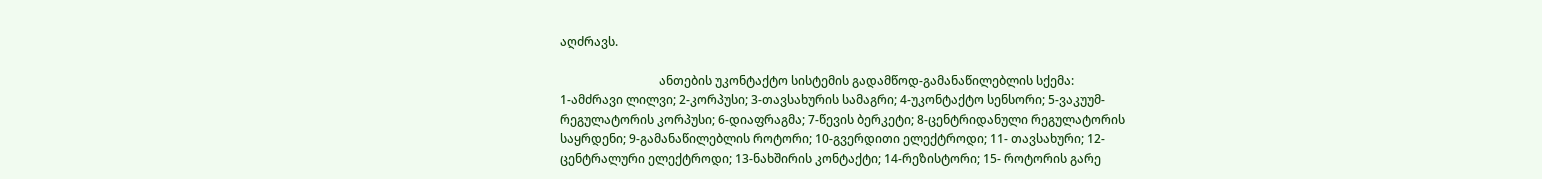აღძრავს.

                                 ანთების უკონტაქტო სისტემის გადამწოდ-გამანაწილებლის სქემა:
1-ამძრავი ლილვი; 2-კორპუსი; 3-თავსახურის სამაგრი; 4-უკონტაქტო სენსორი; 5-ვაკუუმ- რეგულატორის კორპუსი; 6-დიაფრაგმა; 7-წევის ბერკეტი; 8-ცენტრიდანული რეგულატორის საყრდენი; 9-გამანაწილებლის როტორი; 10-გვერდითი ელექტროდი; 11- თავსახური; 12-ცენტრალური ელექტროდი; 13-ნახშირის კონტაქტი; 14-რეზისტორი; 15- როტორის გარე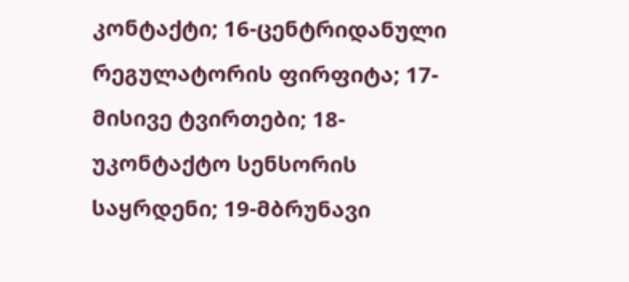კონტაქტი; 16-ცენტრიდანული რეგულატორის ფირფიტა; 17-მისივე ტვირთები; 18-უკონტაქტო სენსორის საყრდენი; 19-მბრუნავი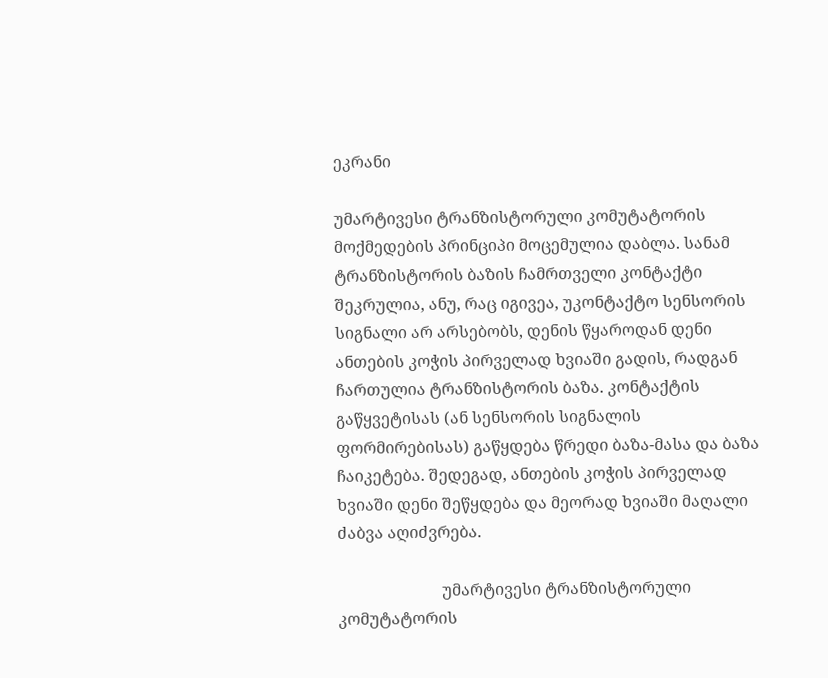ეკრანი

უმარტივესი ტრანზისტორული კომუტატორის მოქმედების პრინციპი მოცემულია დაბლა. სანამ ტრანზისტორის ბაზის ჩამრთველი კონტაქტი შეკრულია, ანუ, რაც იგივეა, უკონტაქტო სენსორის სიგნალი არ არსებობს, დენის წყაროდან დენი ანთების კოჭის პირველად ხვიაში გადის, რადგან ჩართულია ტრანზისტორის ბაზა. კონტაქტის გაწყვეტისას (ან სენსორის სიგნალის ფორმირებისას) გაწყდება წრედი ბაზა-მასა და ბაზა ჩაიკეტება. შედეგად, ანთების კოჭის პირველად ხვიაში დენი შეწყდება და მეორად ხვიაში მაღალი ძაბვა აღიძვრება.

                          უმარტივესი ტრანზისტორული კომუტატორის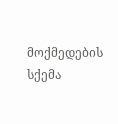მოქმედების სქემა